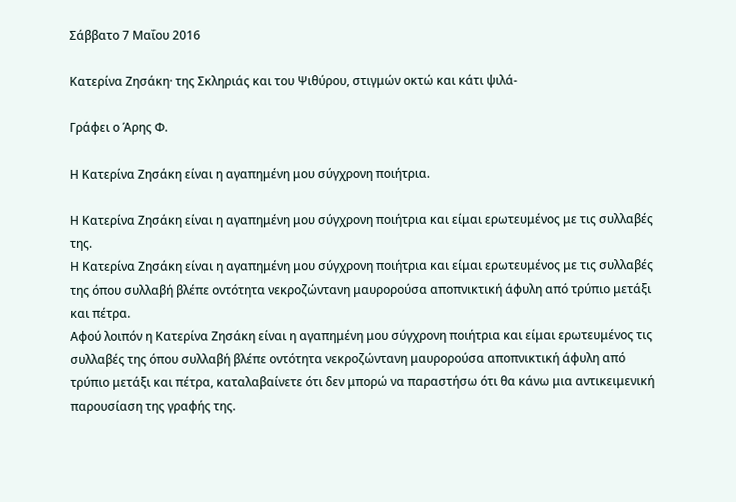Σάββατο 7 Μαΐου 2016

Κατερίνα Ζησάκη· της Σκληριάς και του Ψιθύρου, στιγμών οκτώ και κάτι ψιλά-

Γράφει ο Άρης Φ.

Η Κατερίνα Ζησάκη είναι η αγαπημένη μου σύγχρονη ποιήτρια.

Η Κατερίνα Ζησάκη είναι η αγαπημένη μου σύγχρονη ποιήτρια και είμαι ερωτευμένος με τις συλλαβές της.
Η Κατερίνα Ζησάκη είναι η αγαπημένη μου σύγχρονη ποιήτρια και είμαι ερωτευμένος με τις συλλαβές της όπου συλλαβή βλέπε οντότητα νεκροζώντανη μαυρορούσα αποπνικτική άφυλη από τρύπιο μετάξι και πέτρα.
Αφού λοιπόν η Κατερίνα Ζησάκη είναι η αγαπημένη μου σύγχρονη ποιήτρια και είμαι ερωτευμένος τις συλλαβές της όπου συλλαβή βλέπε οντότητα νεκροζώντανη μαυρορούσα αποπνικτική άφυλη από τρύπιο μετάξι και πέτρα, καταλαβαίνετε ότι δεν μπορώ να παραστήσω ότι θα κάνω μια αντικειμενική παρουσίαση της γραφής της.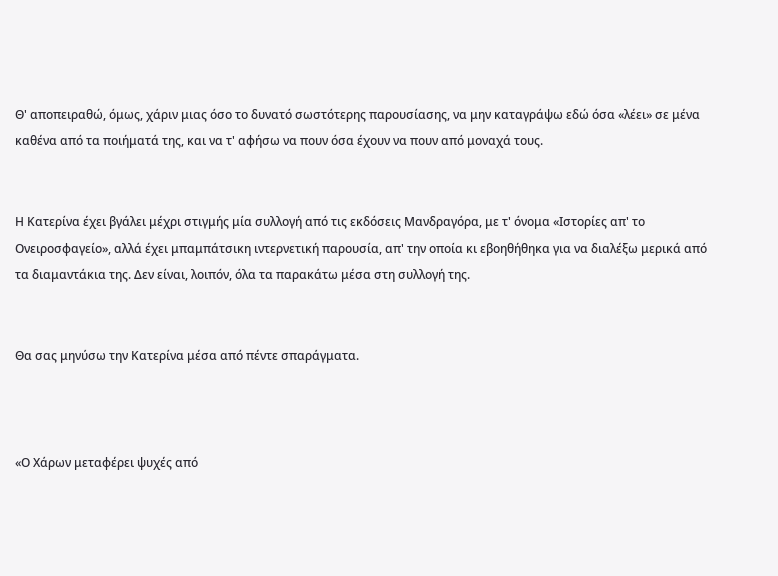Θ' αποπειραθώ, όμως, χάριν μιας όσο το δυνατό σωστότερης παρουσίασης, να μην καταγράψω εδώ όσα «λέει» σε μένα καθένα από τα ποιήματά της, και να τ' αφήσω να πουν όσα έχουν να πουν από μοναχά τους.


Η Κατερίνα έχει βγάλει μέχρι στιγμής μία συλλογή από τις εκδόσεις Μανδραγόρα, με τ' όνομα «Ιστορίες απ' το Ονειροσφαγείο», αλλά έχει μπαμπάτσικη ιντερνετική παρουσία, απ' την οποία κι εβοηθήθηκα για να διαλέξω μερικά από τα διαμαντάκια της. Δεν είναι, λοιπόν, όλα τα παρακάτω μέσα στη συλλογή της.


Θα σας μηνύσω την Κατερίνα μέσα από πέντε σπαράγματα.



«Ο Χάρων μεταφέρει ψυχές από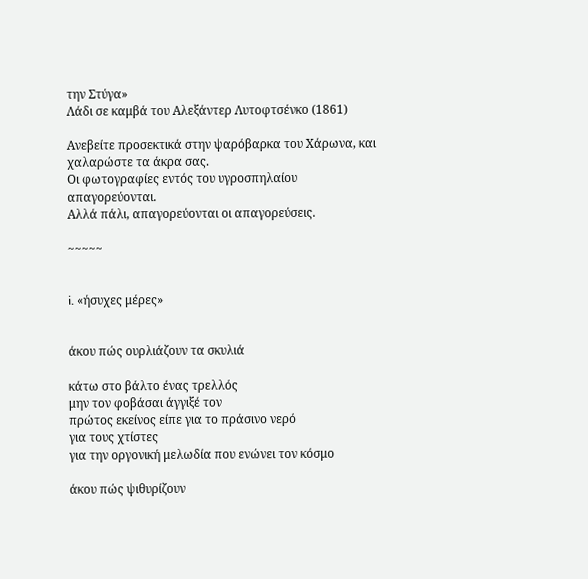την Στύγα»
Λάδι σε καμβά του Αλεξάντερ Λυτοφτσένκο (1861)

Ανεβείτε προσεκτικά στην ψαρόβαρκα του Χάρωνα, και χαλαρώστε τα άκρα σας.
Οι φωτογραφίες εντός του υγροσπηλαίου απαγορεύονται.
Αλλά πάλι, απαγορεύονται οι απαγορεύσεις.

~~~~~


i. «ήσυχες μέρες»


άκου πώς ουρλιάζουν τα σκυλιά

κάτω στο βάλτο ένας τρελλός
μην τον φοβάσαι άγγιξέ τον
πρώτος εκείνος είπε για το πράσινο νερό
για τους χτίστες
για την οργονική μελωδία που ενώνει τον κόσμο

άκου πώς ψιθυρίζουν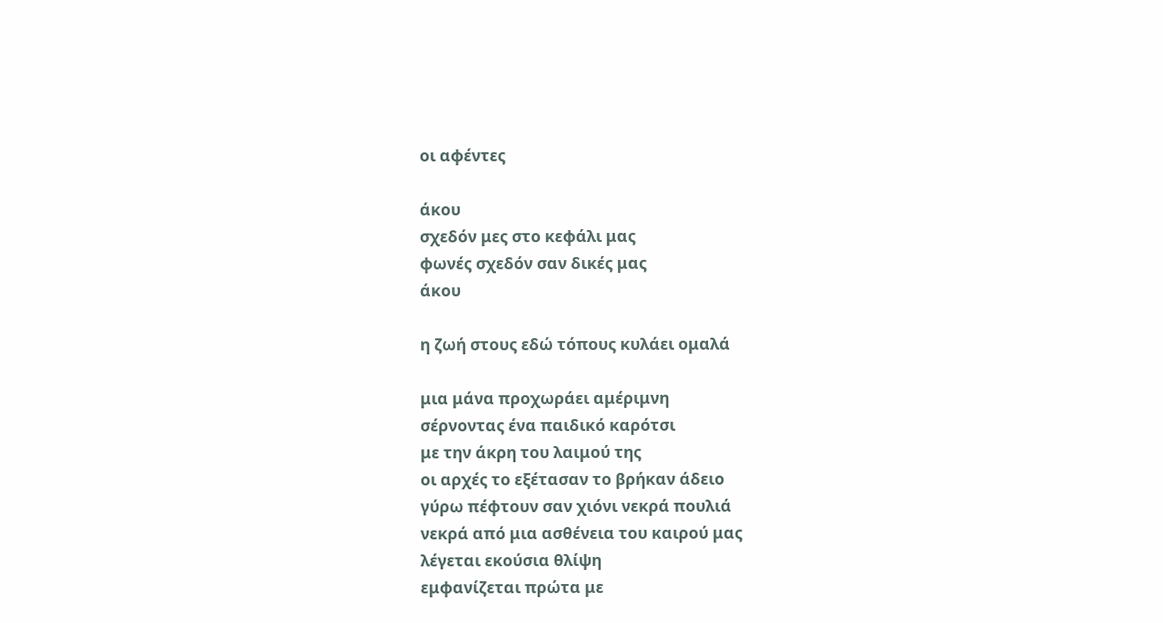οι αφέντες

άκου
σχεδόν μες στο κεφάλι μας
φωνές σχεδόν σαν δικές μας
άκου

η ζωή στους εδώ τόπους κυλάει ομαλά

μια μάνα προχωράει αμέριμνη
σέρνοντας ένα παιδικό καρότσι
με την άκρη του λαιμού της
οι αρχές το εξέτασαν το βρήκαν άδειο
γύρω πέφτουν σαν χιόνι νεκρά πουλιά
νεκρά από μια ασθένεια του καιρού μας
λέγεται εκούσια θλίψη
εμφανίζεται πρώτα με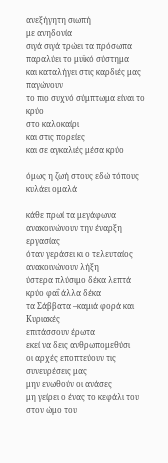ανεξήγητη σιωπή
με ανηδονία
σιγά σιγά τρώει τα πρόσωπα
παραλύει το μυϊκό σύστημα
και καταλήγει στις καρδιές μας
παγώνουν
το πιο συχνό σύμπτωμα είναι το κρύο
στο καλοκαίρι
και στις πορείες
και σε αγκαλιές μέσα κρύο

όμως η ζωή στους εδώ τόπους κυλάει ομαλά

κάθε πρωί τα μεγάφωνα
ανακοινώνουν την έναρξη εργασίας
όταν γεράσει κι ο τελευταίος ανακοινώνουν λήξη
ύστερα πλύσιμο δέκα λεπτά
κρύο φαΐ άλλα δέκα
τα Σάββατα –καμιά φορά και Κυριακές
επιτάσσουν έρωτα
εκεί να δεις ανθρωπομεθύσι
οι αρχές εποπτεύουν τις συνευρέσεις μας
μην ενωθούν οι ανάσες
μη γείρει ο ένας το κεφάλι του στον ώμο του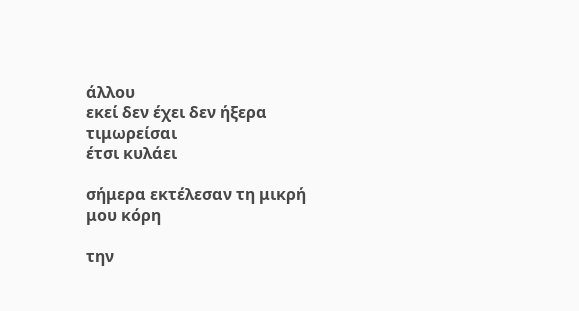άλλου
εκεί δεν έχει δεν ήξερα
τιμωρείσαι
έτσι κυλάει

σήμερα εκτέλεσαν τη μικρή μου κόρη

την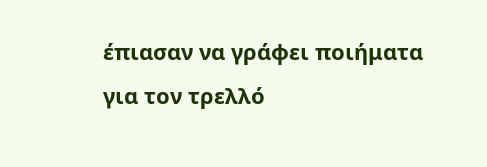έπιασαν να γράφει ποιήματα
για τον τρελλό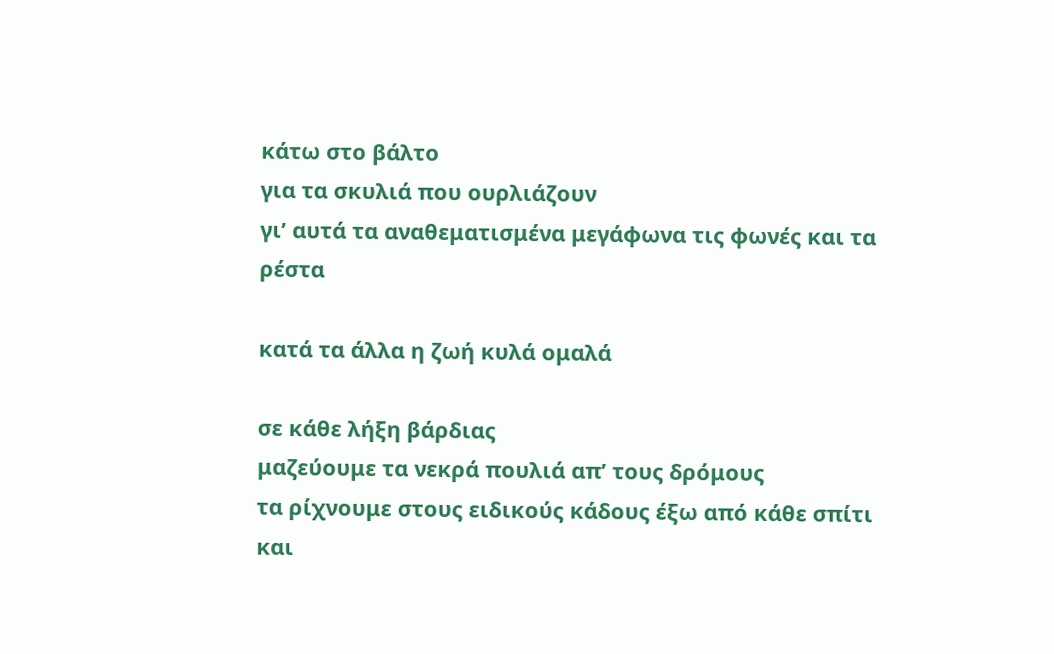κάτω στο βάλτο
για τα σκυλιά που ουρλιάζουν
γι’ αυτά τα αναθεματισμένα μεγάφωνα τις φωνές και τα ρέστα

κατά τα άλλα η ζωή κυλά ομαλά

σε κάθε λήξη βάρδιας
μαζεύουμε τα νεκρά πουλιά απ’ τους δρόμους
τα ρίχνουμε στους ειδικούς κάδους έξω από κάθε σπίτι
και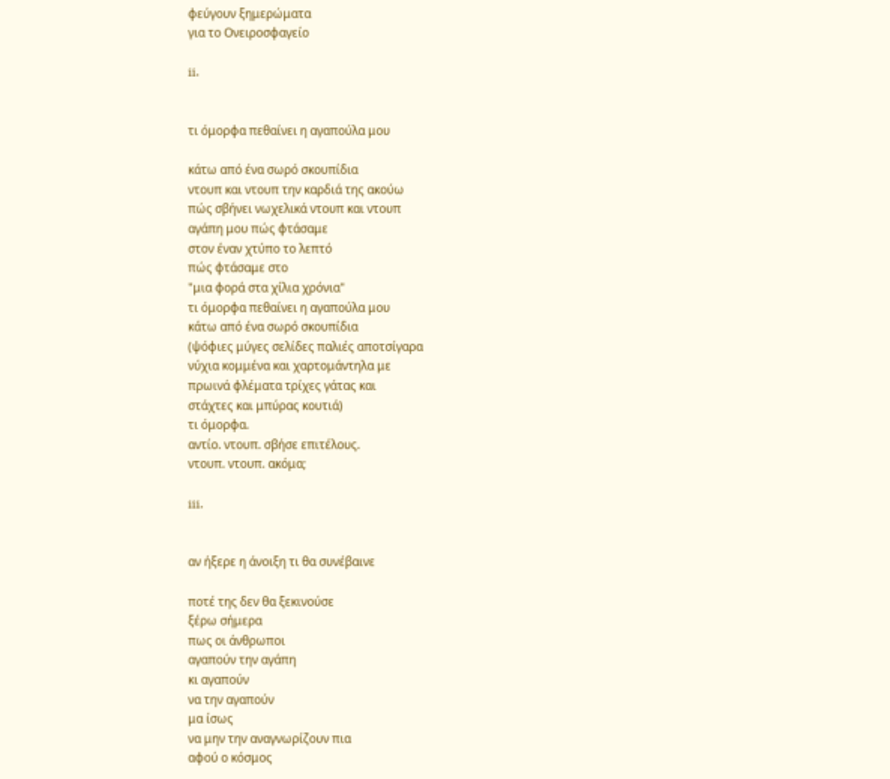φεύγουν ξημερώματα
για το Ονειροσφαγείο

ii.


τι όμορφα πεθαίνει η αγαπούλα μου

κάτω από ένα σωρό σκουπίδια
ντουπ και ντουπ την καρδιά της ακούω
πώς σβήνει νωχελικά ντουπ και ντουπ
αγάπη μου πώς φτάσαμε
στον έναν χτύπο το λεπτό
πώς φτάσαμε στο
"μια φορά στα χίλια χρόνια"
τι όμορφα πεθαίνει η αγαπούλα μου
κάτω από ένα σωρό σκουπίδια
(ψόφιες μύγες σελίδες παλιές αποτσίγαρα
νύχια κομμένα και χαρτομάντηλα με
πρωινά φλέματα τρίχες γάτας και
στάχτες και μπύρας κουτιά)
τι όμορφα.
αντίο. ντουπ. σβήσε επιτέλους.
ντουπ. ντουπ. ακόμα;

iii.


αν ήξερε η άνοιξη τι θα συνέβαινε

ποτέ της δεν θα ξεκινούσε
ξέρω σήμερα
πως οι άνθρωποι
αγαπούν την αγάπη
κι αγαπούν
να την αγαπούν
μα ίσως
να μην την αναγνωρίζουν πια
αφού ο κόσμος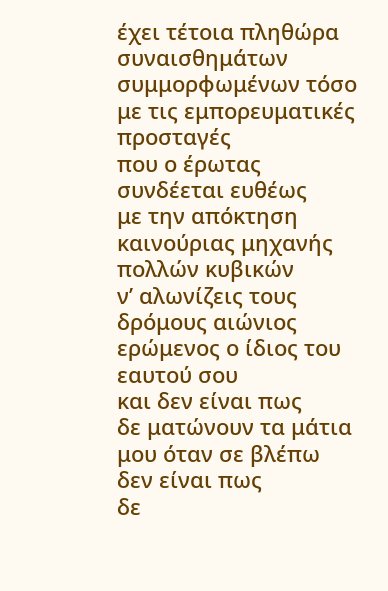έχει τέτοια πληθώρα συναισθημάτων
συμμορφωμένων τόσο
με τις εμπορευματικές προσταγές
που ο έρωτας
συνδέεται ευθέως
με την απόκτηση
καινούριας μηχανής
πολλών κυβικών
ν’ αλωνίζεις τους δρόμους αιώνιος
ερώμενος ο ίδιος του εαυτού σου
και δεν είναι πως
δε ματώνουν τα μάτια μου όταν σε βλέπω
δεν είναι πως
δε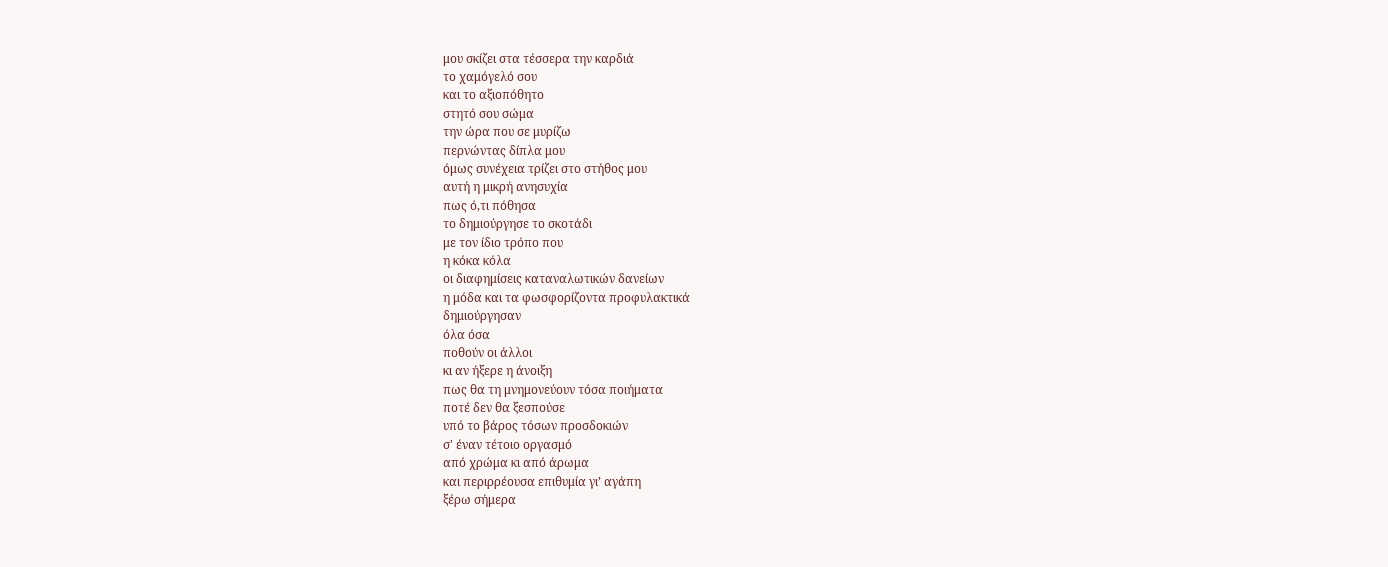μου σκίζει στα τέσσερα την καρδιά
το χαμόγελό σου
και το αξιοπόθητο
στητό σου σώμα
την ώρα που σε μυρίζω
περνώντας δίπλα μου
όμως συνέχεια τρίζει στο στήθος μου
αυτή η μικρή ανησυχία
πως ό,τι πόθησα
το δημιούργησε το σκοτάδι
με τον ίδιο τρόπο που
η κόκα κόλα
οι διαφημίσεις καταναλωτικών δανείων
η μόδα και τα φωσφορίζοντα προφυλακτικά
δημιούργησαν
όλα όσα
ποθούν οι άλλοι
κι αν ήξερε η άνοιξη
πως θα τη μνημονεύουν τόσα ποιήματα
ποτέ δεν θα ξεσπούσε
υπό το βάρος τόσων προσδοκιών
σ' έναν τέτοιο οργασμό
από χρώμα κι από άρωμα
και περιρρέουσα επιθυμία γι’ αγάπη
ξέρω σήμερα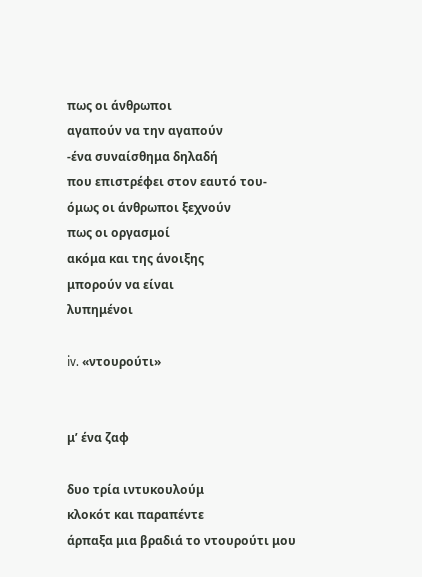πως οι άνθρωποι
αγαπούν να την αγαπούν
-ένα συναίσθημα δηλαδή
που επιστρέφει στον εαυτό του-
όμως οι άνθρωποι ξεχνούν
πως οι οργασμοί
ακόμα και της άνοιξης
μπορούν να είναι
λυπημένοι

iv. «ντουρούτι»


μ’ ένα ζαφ

δυο τρία ιντυκουλούμ
κλοκότ και παραπέντε
άρπαξα μια βραδιά το ντουρούτι μου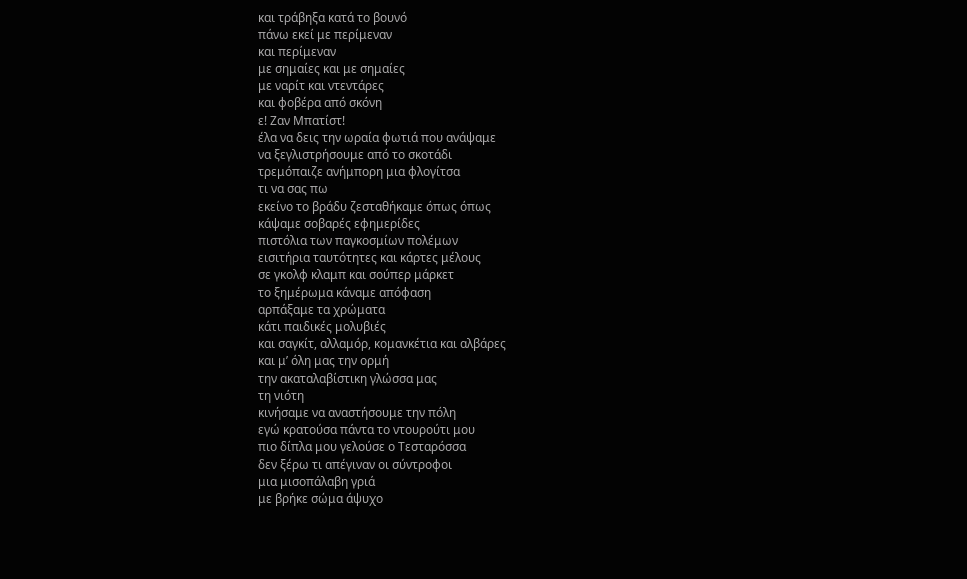και τράβηξα κατά το βουνό
πάνω εκεί με περίμεναν
και περίμεναν
με σημαίες και με σημαίες
με ναρίτ και ντεντάρες
και φοβέρα από σκόνη
ε! Ζαν Μπατίστ!
έλα να δεις την ωραία φωτιά που ανάψαμε
να ξεγλιστρήσουμε από το σκοτάδι
τρεμόπαιζε ανήμπορη μια φλογίτσα
τι να σας πω
εκείνο το βράδυ ζεσταθήκαμε όπως όπως
κάψαμε σοβαρές εφημερίδες
πιστόλια των παγκοσμίων πολέμων
εισιτήρια ταυτότητες και κάρτες μέλους
σε γκολφ κλαμπ και σούπερ μάρκετ
το ξημέρωμα κάναμε απόφαση
αρπάξαμε τα χρώματα
κάτι παιδικές μολυβιές
και σαγκίτ, αλλαμόρ, κομανκέτια και αλβάρες
και μ’ όλη μας την ορμή
την ακαταλαβίστικη γλώσσα μας
τη νιότη
κινήσαμε να αναστήσουμε την πόλη
εγώ κρατούσα πάντα το ντουρούτι μου
πιο δίπλα μου γελούσε ο Τεσταρόσσα
δεν ξέρω τι απέγιναν οι σύντροφοι
μια μισοπάλαβη γριά
με βρήκε σώμα άψυχο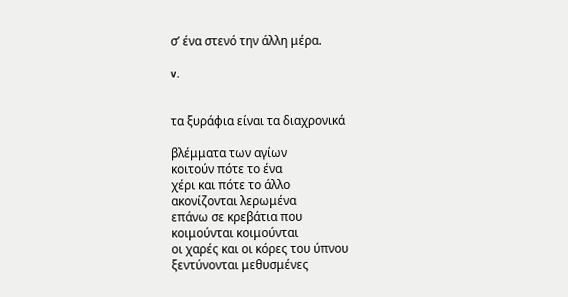σ’ ένα στενό την άλλη μέρα.

v.


τα ξυράφια είναι τα διαχρονικά

βλέμματα των αγίων
κοιτούν πότε το ένα
χέρι και πότε το άλλο
ακονίζονται λερωμένα
επάνω σε κρεβάτια που
κοιμούνται κοιμούνται
οι χαρές και οι κόρες του ύπνου
ξεντύνονται μεθυσμένες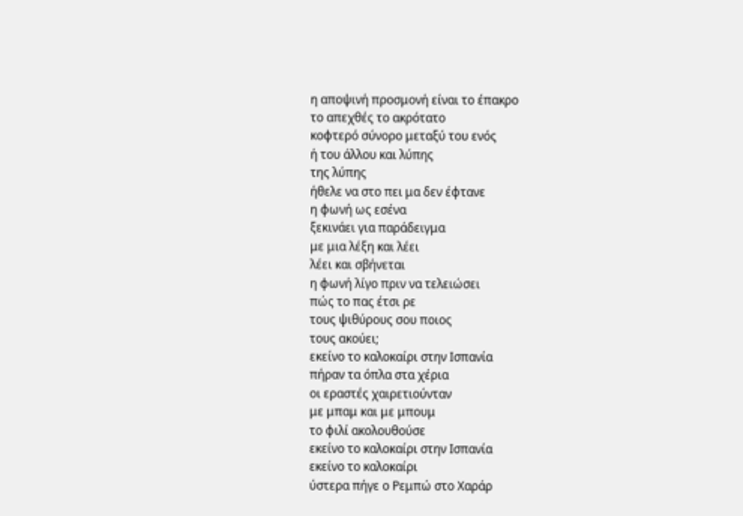η αποψινή προσμονή είναι το έπακρο
το απεχθές το ακρότατο
κοφτερό σύνορο μεταξύ του ενός
ή του άλλου και λύπης
της λύπης
ήθελε να στο πει μα δεν έφτανε
η φωνή ως εσένα
ξεκινάει για παράδειγμα
με μια λέξη και λέει
λέει και σβήνεται
η φωνή λίγο πριν να τελειώσει
πώς το πας έτσι ρε
τους ψιθύρους σου ποιος
τους ακούει;
εκείνο το καλοκαίρι στην Ισπανία
πήραν τα όπλα στα χέρια
οι εραστές χαιρετιούνταν
με μπαμ και με μπουμ
το φιλί ακολουθούσε
εκείνο το καλοκαίρι στην Ισπανία
εκείνο το καλοκαίρι
ύστερα πήγε ο Ρεμπώ στο Χαράρ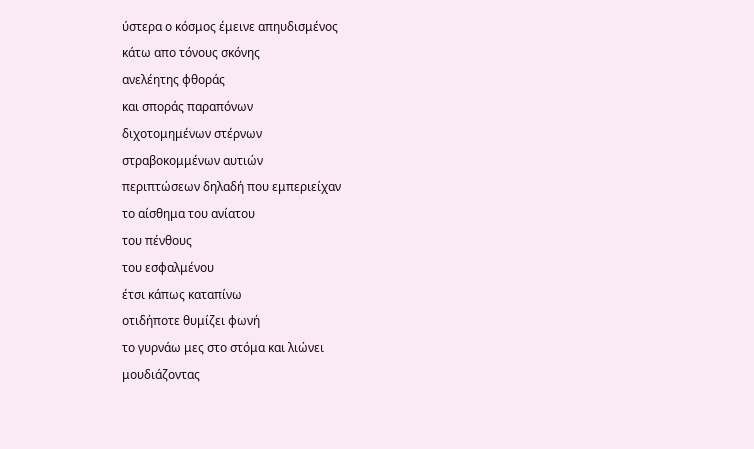ύστερα ο κόσμος έμεινε απηυδισμένος
κάτω απο τόνους σκόνης
ανελέητης φθοράς
και σποράς παραπόνων
διχοτομημένων στέρνων
στραβοκομμένων αυτιών
περιπτώσεων δηλαδή που εμπεριείχαν
το αίσθημα του ανίατου
του πένθους
του εσφαλμένου
έτσι κάπως καταπίνω
οτιδήποτε θυμίζει φωνή
το γυρνάω μες στο στόμα και λιώνει
μουδιάζοντας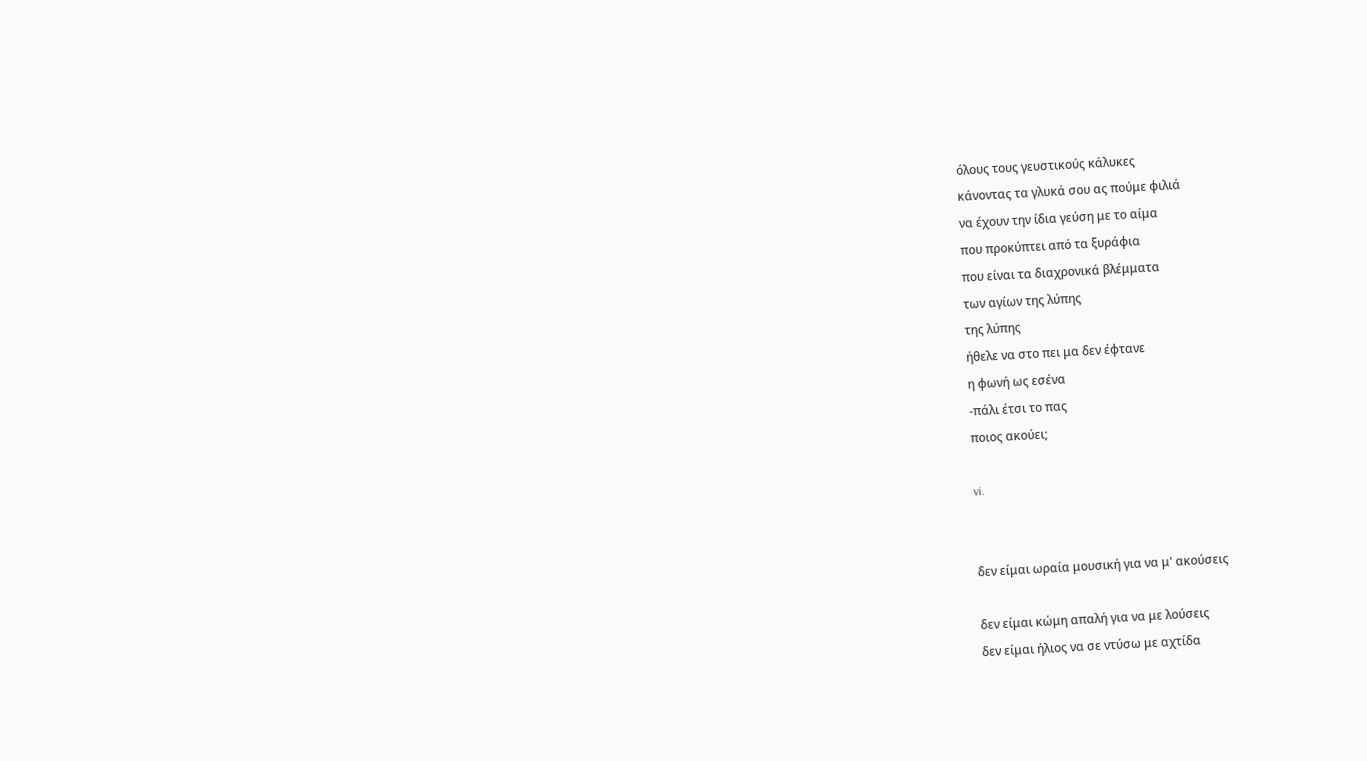όλους τους γευστικούς κάλυκες
κάνοντας τα γλυκά σου ας πούμε φιλιά
να έχουν την ίδια γεύση με το αίμα
που προκύπτει από τα ξυράφια
που είναι τα διαχρονικά βλέμματα
των αγίων της λύπης
της λύπης
ήθελε να στο πει μα δεν έφτανε
η φωνή ως εσένα
-πάλι έτσι το πας
ποιος ακούει;

vi.


δεν είμαι ωραία μουσική για να μ' ακούσεις

δεν είμαι κώμη απαλή για να με λούσεις
δεν είμαι ήλιος να σε ντύσω με αχτίδα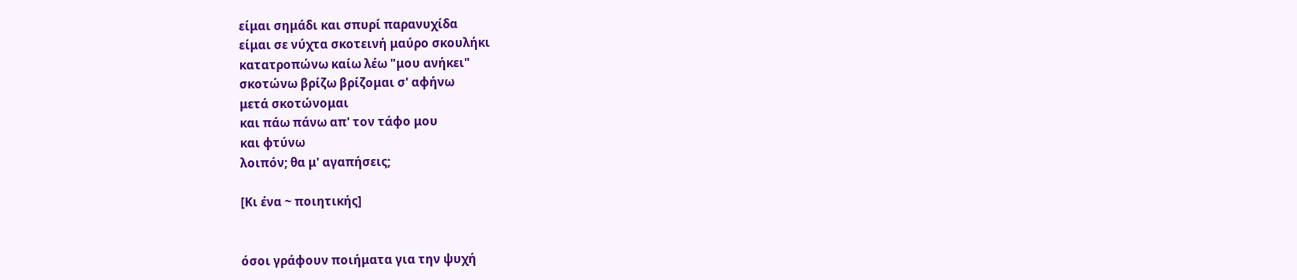είμαι σημάδι και σπυρί παρανυχίδα
είμαι σε νύχτα σκοτεινή μαύρο σκουλήκι
κατατροπώνω καίω λέω "μου ανήκει"
σκοτώνω βρίζω βρίζομαι σ' αφήνω
μετά σκοτώνομαι
και πάω πάνω απ' τον τάφο μου
και φτύνω
λοιπόν; θα μ' αγαπήσεις;

[Κι ένα ~ ποιητικής]


όσοι γράφουν ποιήματα για την ψυχή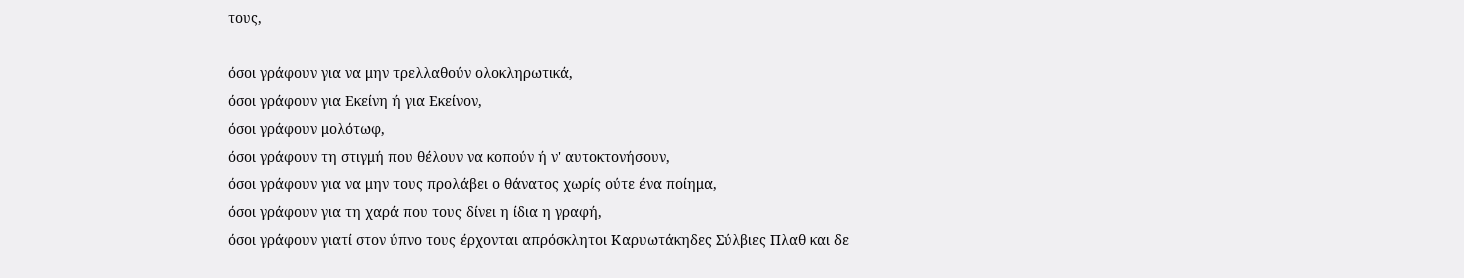τους,

όσοι γράφουν για να μην τρελλαθούν ολοκληρωτικά,
όσοι γράφουν για Εκείνη ή για Εκείνον,
όσοι γράφουν μολότωφ,
όσοι γράφουν τη στιγμή που θέλουν να κοπούν ή ν' αυτοκτονήσουν,
όσοι γράφουν για να μην τους προλάβει ο θάνατος χωρίς ούτε ένα ποίημα,
όσοι γράφουν για τη χαρά που τους δίνει η ίδια η γραφή,
όσοι γράφουν γιατί στον ύπνο τους έρχονται απρόσκλητοι Καρυωτάκηδες Σύλβιες Πλαθ και δε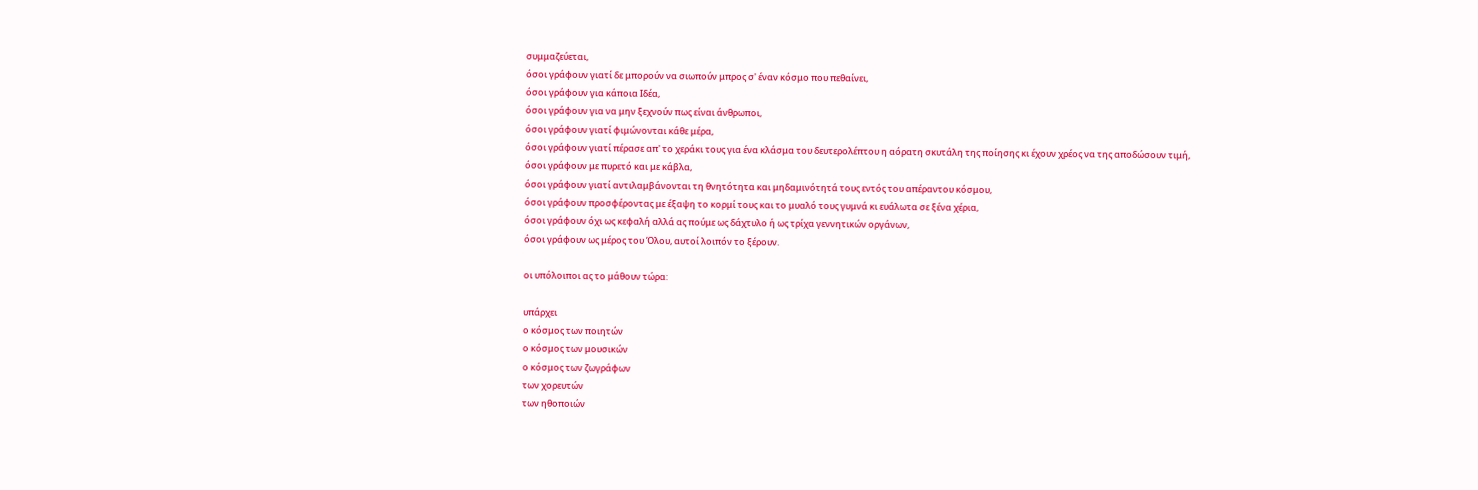συμμαζεύεται,
όσοι γράφουν γιατί δε μπορούν να σιωπούν μπρος σ' έναν κόσμο που πεθαίνει,
όσοι γράφουν για κάποια Ιδέα,
όσοι γράφουν για να μην ξεχνούν πως είναι άνθρωποι,
όσοι γράφουν γιατί φιμώνονται κάθε μέρα,
όσοι γράφουν γιατί πέρασε απ' το χεράκι τους για ένα κλάσμα του δευτερολέπτου η αόρατη σκυτάλη της ποίησης κι έχουν χρέος να της αποδώσουν τιμή,
όσοι γράφουν με πυρετό και με κάβλα,
όσοι γράφουν γιατί αντιλαμβάνονται τη θνητότητα και μηδαμινότητά τους εντός του απέραντου κόσμου,
όσοι γράφουν προσφέροντας με έξαψη το κορμί τους και το μυαλό τους γυμνά κι ευάλωτα σε ξένα χέρια,
όσοι γράφουν όχι ως κεφαλή αλλά ας πούμε ως δάχτυλο ή ως τρίχα γεννητικών οργάνων,
όσοι γράφουν ως μέρος του Όλου, αυτοί λοιπόν το ξέρουν.

οι υπόλοιποι ας το μάθουν τώρα:

υπάρχει
ο κόσμος των ποιητών
ο κόσμος των μουσικών
ο κόσμος των ζωγράφων
των χορευτών
των ηθοποιών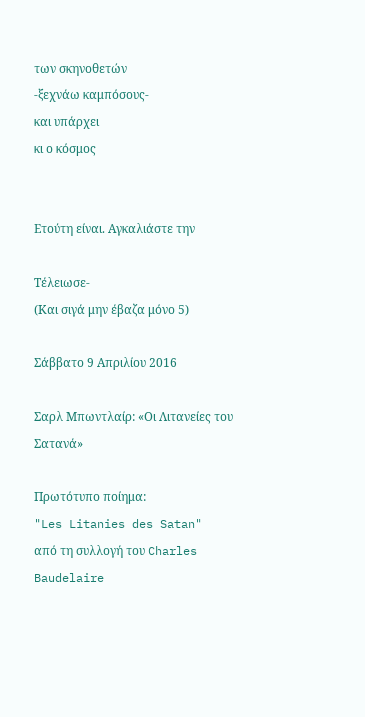των σκηνοθετών
-ξεχνάω καμπόσους-
και υπάρχει
κι ο κόσμος


Ετούτη είναι. Αγκαλιάστε την

Τέλειωσε-
(Και σιγά μην έβαζα μόνο 5)

Σάββατο 9 Απριλίου 2016

Σαρλ Μπωντλαίρ: «Οι Λιτανείες του Σατανά»

Πρωτότυπο ποίημα:
"Les Litanies des Satan"
από τη συλλογή του Charles Baudelaire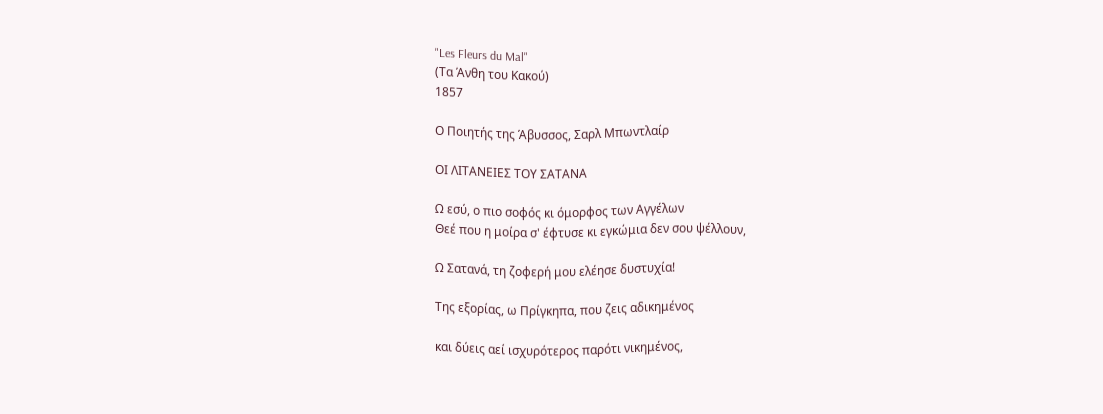"Les Fleurs du Mal"
(Τα Άνθη του Κακού)
1857

Ο Ποιητής της Άβυσσος, Σαρλ Μπωντλαίρ

ΟΙ ΛΙΤΑΝΕΙΕΣ ΤΟΥ ΣΑΤΑΝΑ

Ω εσύ, ο πιο σοφός κι όμορφος των Αγγέλων
Θεέ που η μοίρα σ' έφτυσε κι εγκώμια δεν σου ψέλλουν,

Ω Σατανά, τη ζοφερή μου ελέησε δυστυχία!

Της εξορίας, ω Πρίγκηπα, που ζεις αδικημένος

και δύεις αεί ισχυρότερος παρότι νικημένος,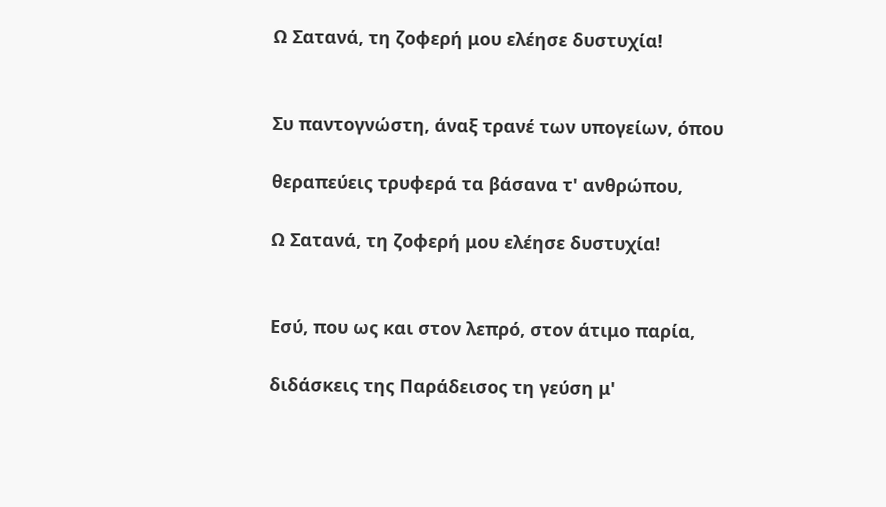Ω Σατανά, τη ζοφερή μου ελέησε δυστυχία!


Συ παντογνώστη, άναξ τρανέ των υπογείων, όπου

θεραπεύεις τρυφερά τα βάσανα τ' ανθρώπου,

Ω Σατανά, τη ζοφερή μου ελέησε δυστυχία!


Εσύ, που ως και στον λεπρό, στον άτιμο παρία,

διδάσκεις της Παράδεισος τη γεύση μ'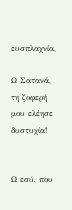ευσπλαχνία,

Ω Σατανά, τη ζοφερή μου ελέησε δυστυχία!


Ω εσύ, που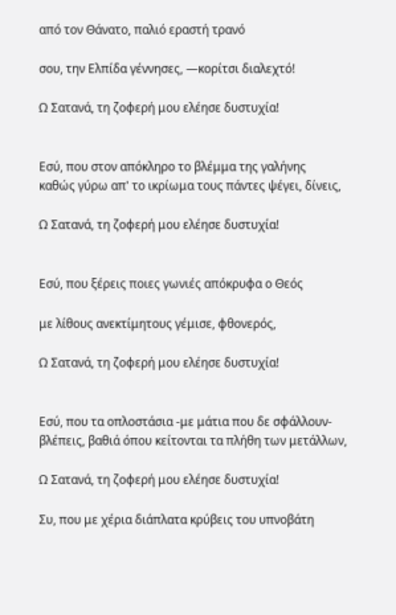από τον Θάνατο, παλιό εραστή τρανό

σου, την Ελπίδα γέννησες, —κορίτσι διαλεχτό!

Ω Σατανά, τη ζοφερή μου ελέησε δυστυχία!


Εσύ, που στον απόκληρο το βλέμμα της γαλήνης
καθώς γύρω απ' το ικρίωμα τους πάντες ψέγει, δίνεις,

Ω Σατανά, τη ζοφερή μου ελέησε δυστυχία!


Εσύ, που ξέρεις ποιες γωνιές απόκρυφα ο Θεός

με λίθους ανεκτίμητους γέμισε, φθονερός,

Ω Σατανά, τη ζοφερή μου ελέησε δυστυχία!


Εσύ, που τα οπλοστάσια -με μάτια που δε σφάλλουν-
βλέπεις, βαθιά όπου κείτονται τα πλήθη των μετάλλων,

Ω Σατανά, τη ζοφερή μου ελέησε δυστυχία!

Συ, που με χέρια διάπλατα κρύβεις του υπνοβάτη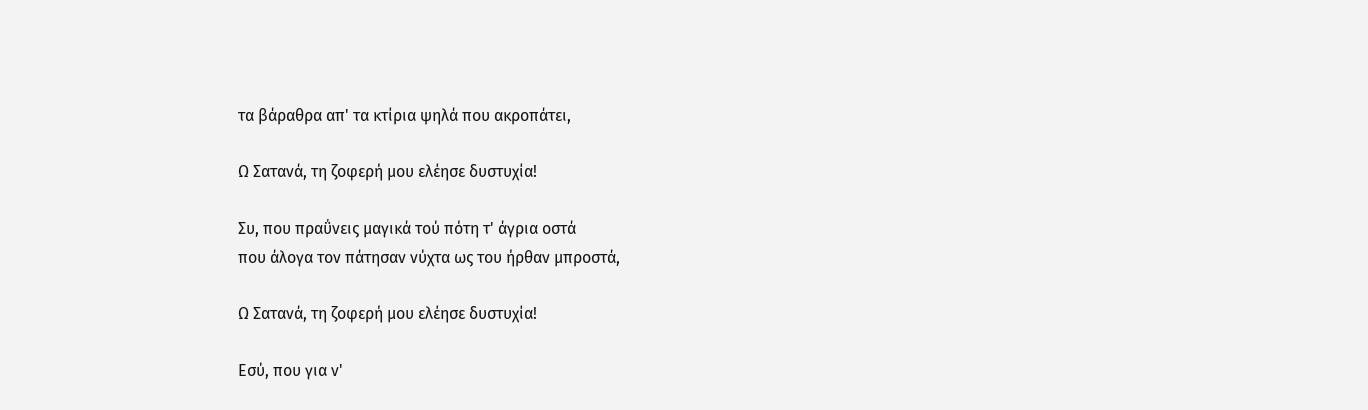τα βάραθρα απ' τα κτίρια ψηλά που ακροπάτει,

Ω Σατανά, τη ζοφερή μου ελέησε δυστυχία!

Συ, που πραΰνεις μαγικά τού πότη τ' άγρια οστά
που άλογα τον πάτησαν νύχτα ως του ήρθαν μπροστά,

Ω Σατανά, τη ζοφερή μου ελέησε δυστυχία!

Εσύ, που για ν'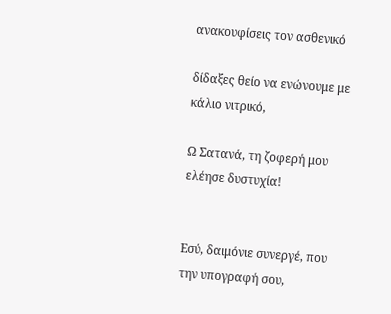ανακουφίσεις τον ασθενικό

δίδαξες θείο να ενώνουμε με κάλιο νιτρικό,

Ω Σατανά, τη ζοφερή μου ελέησε δυστυχία!


Εσύ, δαιμόνιε συνεργέ, που την υπογραφή σου,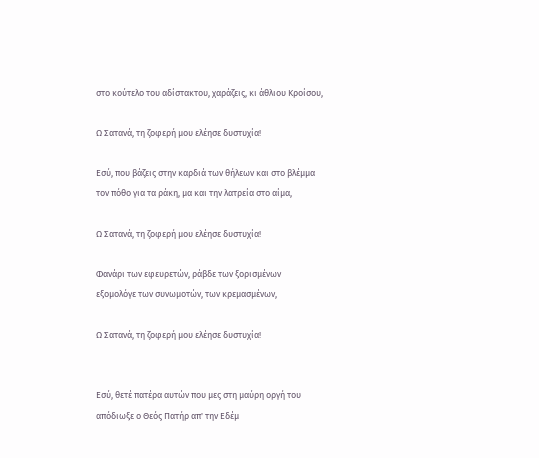στο κούτελο του αδίστακτου, χαράζεις, κι άθλιου Κροίσου,

Ω Σατανά, τη ζοφερή μου ελέησε δυστυχία!

Εσύ, που βάζεις στην καρδιά των θήλεων και στο βλέμμα
τον πόθο για τα ράκη, μα και την λατρεία στο αίμα,

Ω Σατανά, τη ζοφερή μου ελέησε δυστυχία!

Φανάρι των εφευρετών, ράβδε των ξορισμένων
εξομολόγε των συνωμοτών, των κρεμασμένων,

Ω Σατανά, τη ζοφερή μου ελέησε δυστυχία!


Εσύ, θετέ πατέρα αυτών που μες στη μαύρη οργή του
απόδιωξε ο Θεός Πατήρ απ' την Εδέμ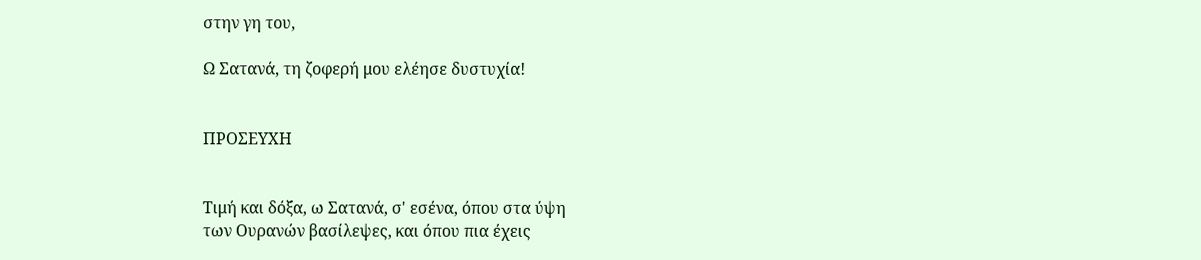στην γη του,

Ω Σατανά, τη ζοφερή μου ελέησε δυστυχία!


ΠΡΟΣΕΥΧΗ


Τιμή και δόξα, ω Σατανά, σ' εσένα, όπου στα ύψη
των Ουρανών βασίλεψες, και όπου πια έχεις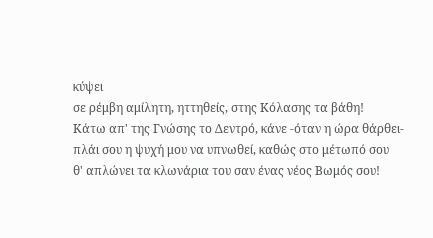κύψει
σε ρέμβη αμίλητη, ηττηθείς, στης Κόλασης τα βάθη!
Κάτω απ' της Γνώσης το Δεντρό, κάνε -όταν η ώρα θάρθει-
πλάι σου η ψυχή μου να υπνωθεί, καθώς στο μέτωπό σου
θ' απλώνει τα κλωνάρια του σαν ένας νέος Βωμός σου!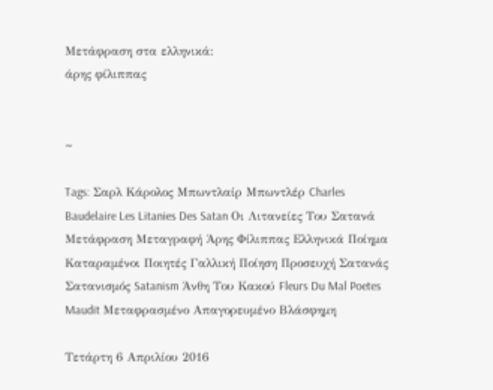Μετάφραση στα ελληνικά:
άρης φίλιππας


~

Tags: Σαρλ Κάρολος Μπωντλαίρ Μπωντλέρ Charles Baudelaire Les Litanies Des Satan Οι Λιτανείες Του Σατανά Μετάφραση Μεταγραφή Άρης Φίλιππας Ελληνικά Ποίημα Καταραμένοι Ποιητές Γαλλική Ποίηση Προσευχή Σατανάς Σατανισμός Satanism Άνθη Του Κακού Fleurs Du Mal Poetes Maudit Μεταφρασμένο Απαγορευμένο Βλάσφημη

Τετάρτη 6 Απριλίου 2016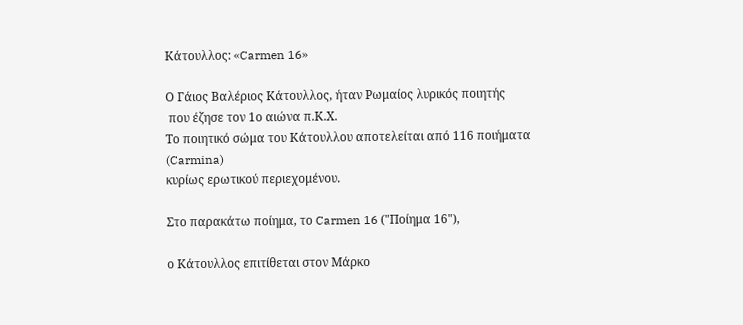Κάτουλλος: «Carmen 16»

Ο Γάιος Βαλέριος Κάτουλλος, ήταν Ρωμαίος λυρικός ποιητής
 που έζησε τον 1ο αιώνα π.Κ.Χ.
Το ποιητικό σώμα του Κάτουλλου αποτελείται από 116 ποιήματα (Carmina)
κυρίως ερωτικού περιεχομένου.

Στο παρακάτω ποίημα, το Carmen 16 ("Ποίημα 16"),

ο Κάτουλλος επιτίθεται στον Μάρκο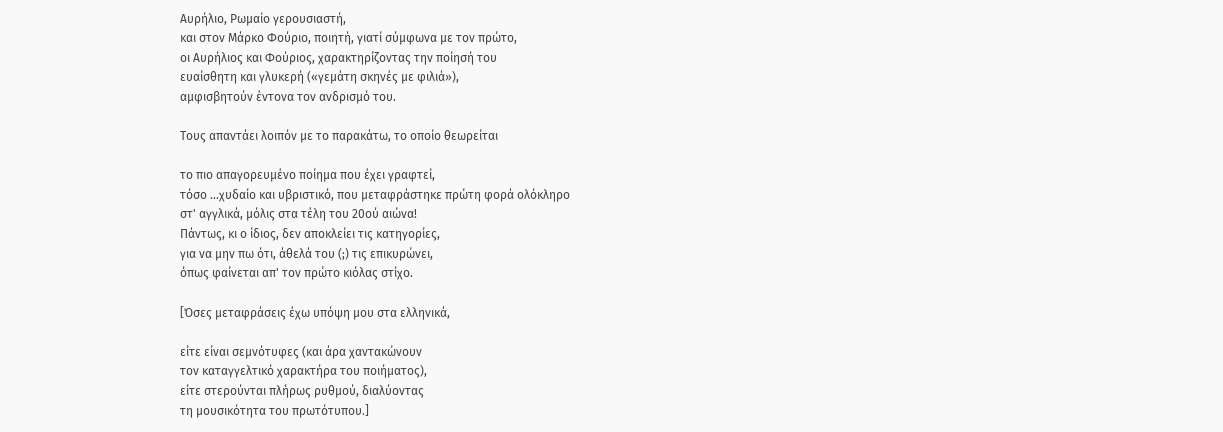Αυρήλιο, Ρωμαίο γερουσιαστή,
και στον Μάρκο Φούριο, ποιητή, γιατί σύμφωνα με τον πρώτο,
οι Αυρήλιος και Φούριος, χαρακτηρίζοντας την ποίησή του
ευαίσθητη και γλυκερή («γεμάτη σκηνές με φιλιά»),
αμφισβητούν έντονα τον ανδρισμό του.

Τους απαντάει λοιπόν με το παρακάτω, το οποίο θεωρείται

το πιο απαγορευμένο ποίημα που έχει γραφτεί,
τόσο ...χυδαίο και υβριστικό, που μεταφράστηκε πρώτη φορά ολόκληρο
στ' αγγλικά, μόλις στα τέλη του 20ού αιώνα!
Πάντως, κι ο ίδιος, δεν αποκλείει τις κατηγορίες,
για να μην πω ότι, άθελά του (;) τις επικυρώνει,
όπως φαίνεται απ' τον πρώτο κιόλας στίχο.

[Όσες μεταφράσεις έχω υπόψη μου στα ελληνικά,

είτε είναι σεμνότυφες (και άρα χαντακώνουν
τον καταγγελτικό χαρακτήρα του ποιήματος),
είτε στερούνται πλήρως ρυθμού, διαλύοντας
τη μουσικότητα του πρωτότυπου.]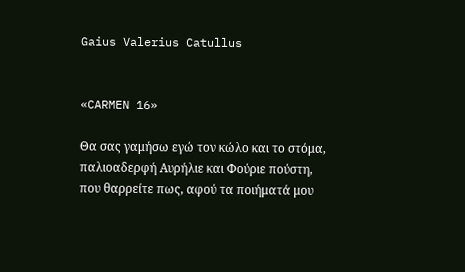Gaius Valerius Catullus


«CARMEN 16»

Θα σας γαμήσω εγώ τον κώλο και το στόμα,
παλιοαδερφή Αυρήλιε και Φούριε πούστη,
που θαρρείτε πως, αφού τα ποιήματά μου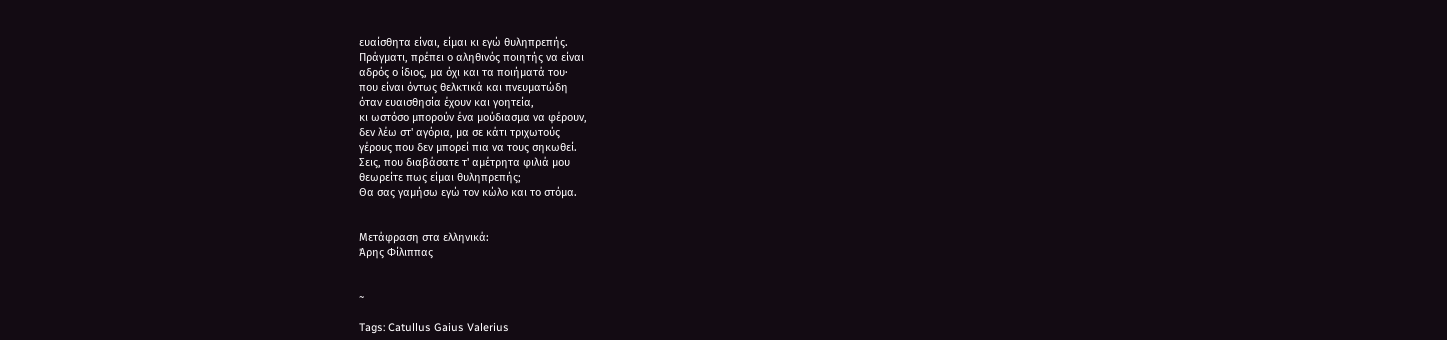ευαίσθητα είναι, είμαι κι εγώ θυληπρεπής.
Πράγματι, πρέπει ο αληθινός ποιητής να είναι
αδρός ο ίδιος, μα όχι και τα ποιήματά του·
που είναι όντως θελκτικά και πνευματώδη
όταν ευαισθησία έχουν και γοητεία,
κι ωστόσο μπορούν ένα μούδιασμα να φέρουν,
δεν λέω στ' αγόρια, μα σε κάτι τριχωτούς
γέρους που δεν μπορεί πια να τους σηκωθεί.
Σεις, που διαβάσατε τ' αμέτρητα φιλιά μου
θεωρείτε πως είμαι θυληπρεπής;
Θα σας γαμήσω εγώ τον κώλο και το στόμα.


Μετάφραση στα ελληνικά:
Άρης Φίλιππας


~

Tags: Catullus Gaius Valerius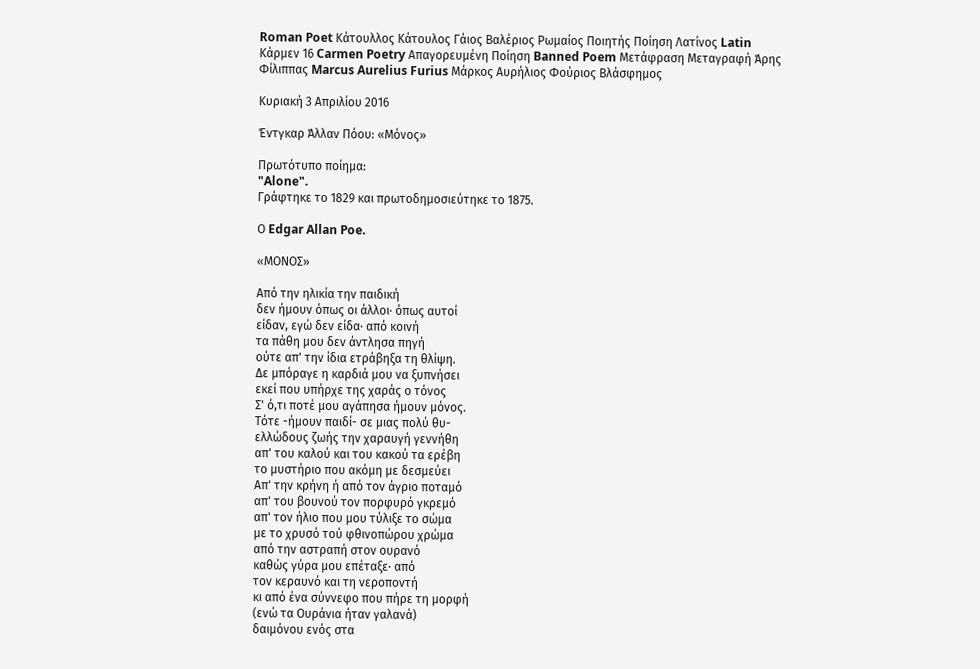Roman Poet Κάτουλλος Κάτουλος Γάιος Βαλέριος Ρωμαίος Ποιητής Ποίηση Λατίνος Latin Κάρμεν 16 Carmen Poetry Απαγορευμένη Ποίηση Banned Poem Μετάφραση Μεταγραφή Άρης Φίλιππας Marcus Aurelius Furius Μάρκος Αυρήλιος Φούριος Βλάσφημος

Κυριακή 3 Απριλίου 2016

Έντγκαρ Άλλαν Πόου: «Μόνος»

Πρωτότυπο ποίημα:
"Alone".
Γράφτηκε το 1829 και πρωτοδημοσιεύτηκε το 1875.

Ο Edgar Allan Poe.

«ΜΟΝΟΣ»

Από την ηλικία την παιδική
δεν ήμουν όπως οι άλλοι· όπως αυτοί
είδαν, εγώ δεν είδα· από κοινή
τα πάθη μου δεν άντλησα πηγή
ούτε απ' την ίδια ετράβηξα τη θλίψη.
Δε μπόραγε η καρδιά μου να ξυπνήσει
εκεί που υπήρχε της χαράς ο τόνος
Σ' ό,τι ποτέ μου αγάπησα ήμουν μόνος.
Τότε -ήμουν παιδί- σε μιας πολύ θυ-
ελλώδους ζωής την χαραυγή γεννήθη
απ' του καλού και του κακού τα ερέβη
το μυστήριο που ακόμη με δεσμεύει
Απ' την κρήνη ή από τον άγριο ποταμό
απ' του βουνού τον πορφυρό γκρεμό
απ' τον ήλιο που μου τύλιξε το σώμα
με το χρυσό τού φθινοπώρου χρώμα
από την αστραπή στον ουρανό
καθώς γύρα μου επέταξε· από
τον κεραυνό και τη νεροποντή
κι από ένα σύννεφο που πήρε τη μορφή
(ενώ τα Ουράνια ήταν γαλανά)
δαιμόνου ενός στα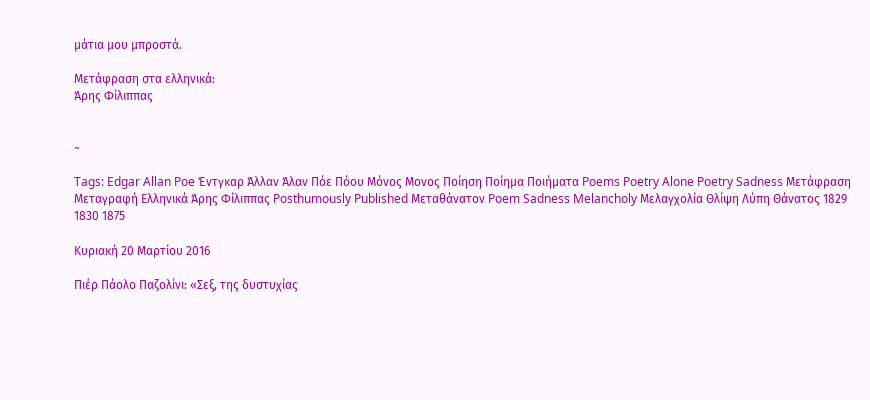μάτια μου μπροστά.

Μετάφραση στα ελληνικά:
Άρης Φίλιππας


~

Tags: Edgar Allan Poe Έντγκαρ Άλλαν Άλαν Πόε Πόου Μόνος Μονος Ποίηση Ποίημα Ποιήματα Poems Poetry Alone Poetry Sadness Μετάφραση Μεταγραφή Ελληνικά Άρης Φίλιππας Posthumously Published Μεταθάνατον Poem Sadness Melancholy Μελαγχολία Θλίψη Λύπη Θάνατος 1829 1830 1875

Κυριακή 20 Μαρτίου 2016

Πιέρ Πάολο Παζολίνι: «Σεξ, της δυστυχίας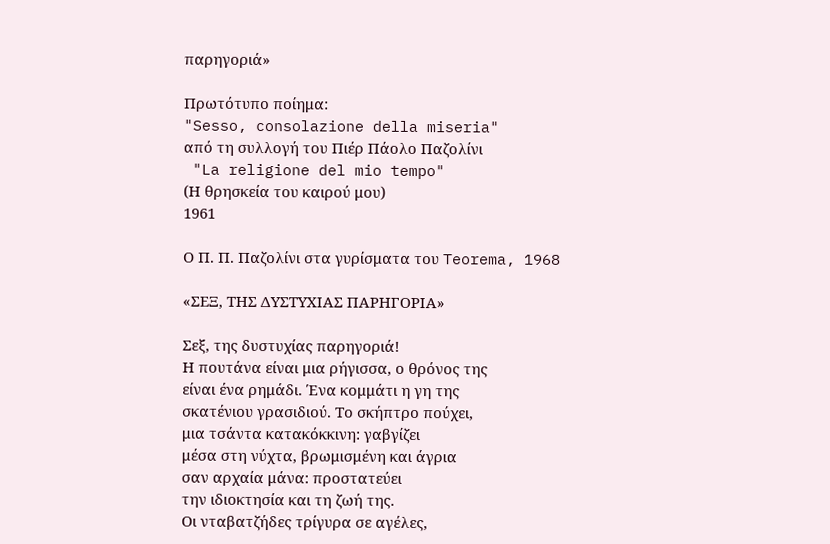παρηγοριά»

Πρωτότυπο ποίημα:
"Sesso, consolazione della miseria"
από τη συλλογή του Πιέρ Πάολο Παζολίνι
 "La religione del mio tempo"
(Η θρησκεία του καιρού μου)
1961

Ο Π. Π. Παζολίνι στα γυρίσματα του Teorema, 1968

«ΣΕΞ, ΤΗΣ ΔΥΣΤΥΧΙΑΣ ΠΑΡΗΓΟΡΙΑ»

Σεξ, της δυστυχίας παρηγοριά!
Η πουτάνα είναι μια ρήγισσα, ο θρόνος της
είναι ένα ρημάδι. Ένα κομμάτι η γη της
σκατένιου γρασιδιού. Το σκήπτρο πούχει,
μια τσάντα κατακόκκινη: γαβγίζει
μέσα στη νύχτα, βρωμισμένη και άγρια
σαν αρχαία μάνα: προστατεύει
την ιδιοκτησία και τη ζωή της.
Οι νταβατζήδες τρίγυρα σε αγέλες,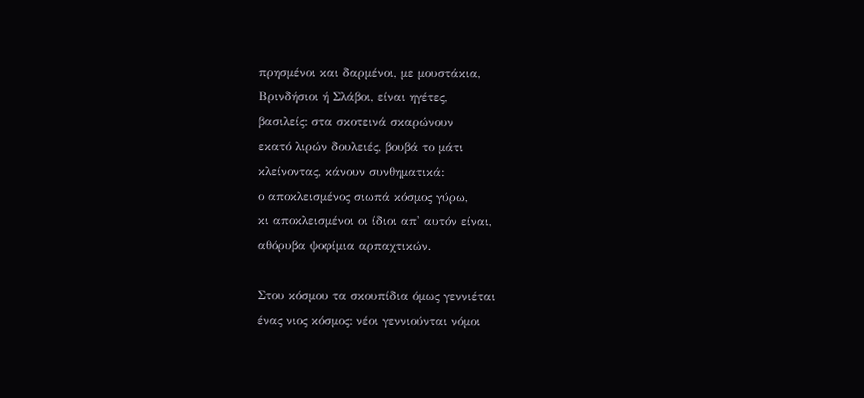πρησμένοι και δαρμένοι, με μουστάκια,
Βρινδήσιοι ή Σλάβοι, είναι ηγέτες,
βασιλείς: στα σκοτεινά σκαρώνουν
εκατό λιρών δουλειές, βουβά το μάτι
κλείνοντας, κάνουν συνθηματικά:
ο αποκλεισμένος σιωπά κόσμος γύρω,
κι αποκλεισμένοι οι ίδιοι απ' αυτόν είναι,
αθόρυβα ψοφίμια αρπαχτικών.

Στου κόσμου τα σκουπίδια όμως γεννιέται
ένας νιος κόσμος: νέοι γεννιούνται νόμοι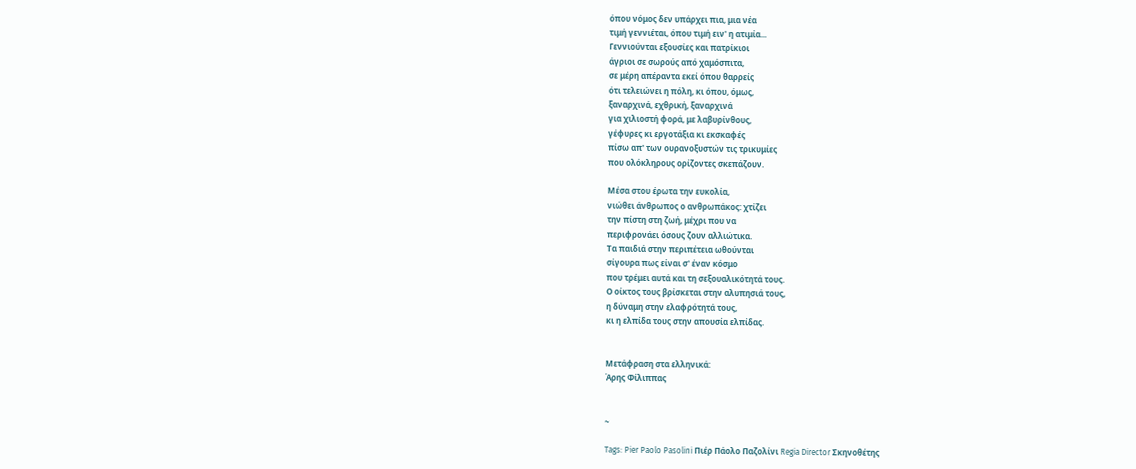όπου νόμος δεν υπάρχει πια, μια νέα
τιμή γεννιέται, όπου τιμή ειν' η ατιμία...
Γεννιούνται εξουσίες και πατρίκιοι
άγριοι σε σωρούς από χαμόσπιτα,
σε μέρη απέραντα εκεί όπου θαρρείς
ότι τελειώνει η πόλη, κι όπου, όμως,
ξαναρχινά, εχθρική, ξαναρχινά
για χιλιοστή φορά, με λαβυρίνθους,
γέφυρες κι εργοτάξια κι εκσκαφές
πίσω απ' των ουρανοξυστών τις τρικυμίες
που ολόκληρους ορίζοντες σκεπάζουν.

Μέσα στου έρωτα την ευκολία,
νιώθει άνθρωπος ο ανθρωπάκος: χτίζει
την πίστη στη ζωή, μέχρι που να
περιφρονάει όσους ζουν αλλιώτικα.
Τα παιδιά στην περιπέτεια ωθούνται
σίγουρα πως είναι σ' έναν κόσμο
που τρέμει αυτά και τη σεξουαλικότητά τους.
Ο οίκτος τους βρίσκεται στην αλυπησιά τους,
η δύναμη στην ελαφρότητά τους,
κι η ελπίδα τους στην απουσία ελπίδας.


Μετάφραση στα ελληνικά:
Άρης Φίλιππας


~

Tags: Pier Paolo Pasolini Πιέρ Πάολο Παζολίνι Regia Director Σκηνοθέτης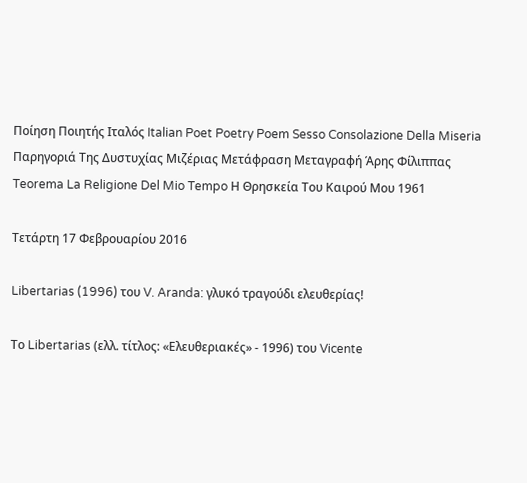Ποίηση Ποιητής Ιταλός Italian Poet Poetry Poem Sesso Consolazione Della Miseria Παρηγοριά Της Δυστυχίας Μιζέριας Μετάφραση Μεταγραφή Άρης Φίλιππας Teorema La Religione Del Mio Tempo Η Θρησκεία Του Καιρού Μου 1961

Τετάρτη 17 Φεβρουαρίου 2016

Libertarias (1996) του V. Aranda: γλυκό τραγούδι ελευθερίας!

Το Libertarias (ελλ. τίτλος: «Ελευθεριακές» - 1996) του Vicente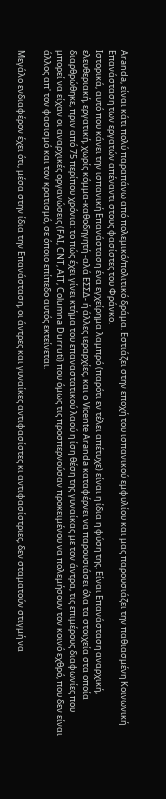Aranda, είναι κάτι πολύ παραπάνω από πολεμικό/πολιτικό δράμα. Εστιάζει στην εποχή του ισπανικού εμφυλίου και μας παρουσιάζει την παθιασμένη Κοινωνική Επανάσταση των εργατών απέναντι στους φασίστες του Φράνκο.
Ιστορικά, αυτό που κάνει την ισπανική Επανάσταση ένα εγχείρημα λαμπρό (παρότι εν τέλει απέτυχε) είναι η ίδια η φύση της. Είναι Επανάσταση αναρχική, ελευθεριακή, εργατική, χωρίς κόμμα-καθοδηγητή -αλά ΕΣΣΔ- ή άλλες ιεραρχίες, και ο Vicente Aranda καταφέρνει να παρουσιάσει όλα τα στοιχεία στα οποία διαρθρώθηκε, πριν από 75 περίπου χρόνια: το πώς έχει γίνει κτήμα του επαναστατικού λαού η ίση θέση της γυναίκας με τον άντρα, τις επιμέρους διαφωνίες που μπορεί να είχαν οι αναρχικές οργανώσεις (FAI, CNT, AIT, Columna Durruti) που όμως τις προσπερνούσαν προκειμένου να πολεμήσουν τον κοινό εχθρό, που δεν είναι άλλος απ' τον φασισμό και τον κρατισμό, σε όποιο επίπεδο αυτός εκτείνεται.

Μεγάλο ενδιαφέρον έχει ότι, μέσα στην ίδια την Επανάσταση, οι άντρες και γυναίκες αντιφασίστες κι αντιφασίστριες, δεν σταματούν στιγμή να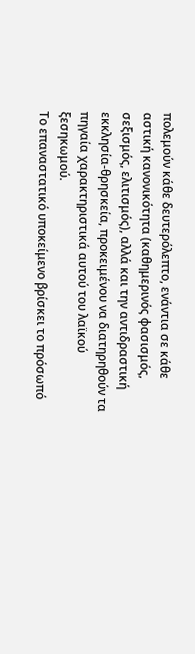πολεμούν κάθε δευτερόλεπτο, ενάντια σε κάθε αστική κανονικότητα (καθημερινός φασισμός, σεξισμός, ελιτισμός), αλλά και την αντιδραστική εκκλησία-θρησκεία, προκειμένου να διατηρηθούν τα πηγαία χαρακτηριστικά αυτού του λαϊκού ξεσηκωμού.
Το επαναστατικό υποκείμενο βρίσκει το πρόσωπό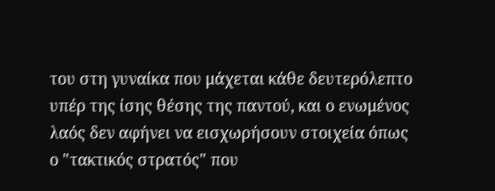του στη γυναίκα που μάχεται κάθε δευτερόλεπτο υπέρ της ίσης θέσης της παντού, και ο ενωμένος λαός δεν αφήνει να εισχωρήσουν στοιχεία όπως ο "τακτικός στρατός" που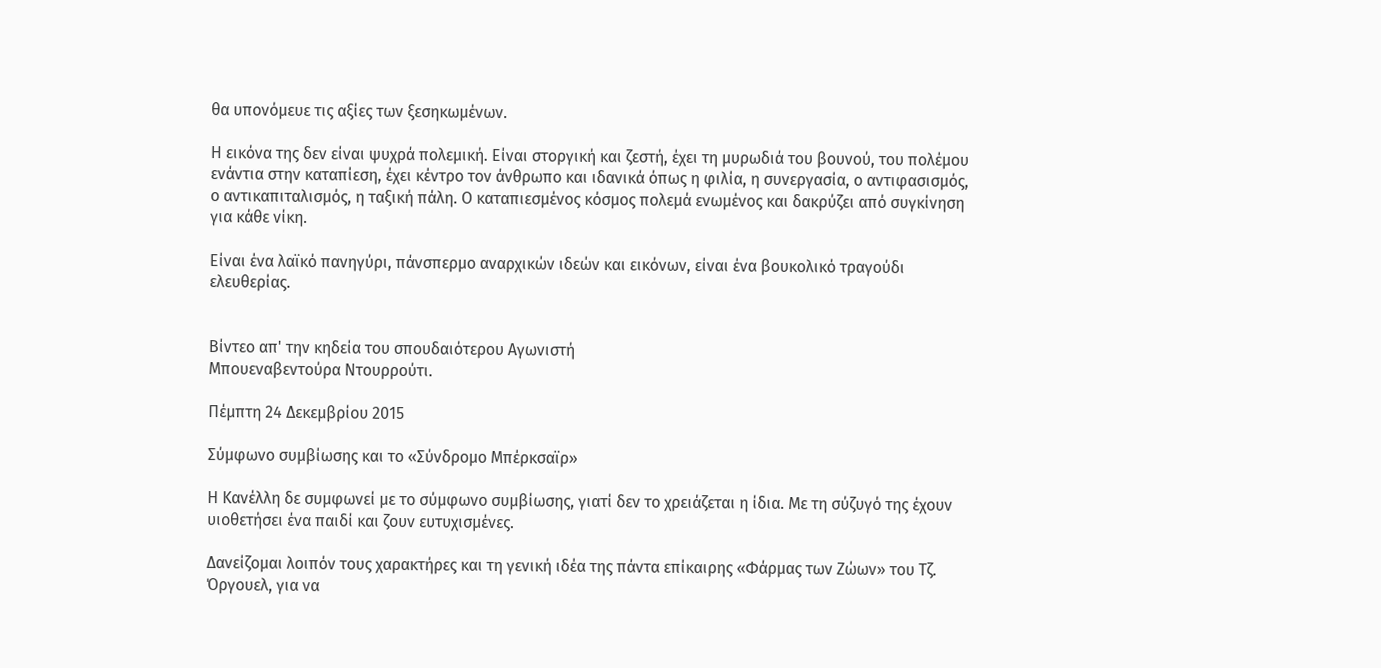θα υπονόμευε τις αξίες των ξεσηκωμένων.

Η εικόνα της δεν είναι ψυχρά πολεμική. Είναι στοργική και ζεστή, έχει τη μυρωδιά του βουνού, του πολέμου ενάντια στην καταπίεση, έχει κέντρο τον άνθρωπο και ιδανικά όπως η φιλία, η συνεργασία, ο αντιφασισμός, ο αντικαπιταλισμός, η ταξική πάλη. Ο καταπιεσμένος κόσμος πολεμά ενωμένος και δακρύζει από συγκίνηση για κάθε νίκη.

Είναι ένα λαϊκό πανηγύρι, πάνσπερμο αναρχικών ιδεών και εικόνων, είναι ένα βουκολικό τραγούδι ελευθερίας.


Βίντεο απ' την κηδεία του σπουδαιότερου Αγωνιστή
Μπουεναβεντούρα Ντουρρούτι.

Πέμπτη 24 Δεκεμβρίου 2015

Σύμφωνο συμβίωσης και το «Σύνδρομο Μπέρκσαϊρ»

Η Κανέλλη δε συμφωνεί με το σύμφωνο συμβίωσης, γιατί δεν το χρειάζεται η ίδια. Με τη σύζυγό της έχουν υιοθετήσει ένα παιδί και ζουν ευτυχισμένες.

Δανείζομαι λοιπόν τους χαρακτήρες και τη γενική ιδέα της πάντα επίκαιρης «Φάρμας των Ζώων» του Τζ. Όργουελ, για να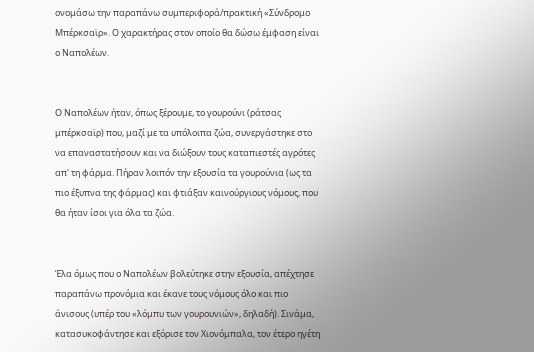ονομάσω την παραπάνω συμπεριφορά/πρακτική «Σύνδρομο Μπέρκσαϊρ». Ο χαρακτήρας στον οποίο θα δώσω έμφαση είναι ο Ναπολέων.


Ο Ναπολέων ήταν, όπως ξέρουμε, το γουρούνι (ράτσας μπέρκσαϊρ) που, μαζί με τα υπόλοιπα ζώα, συνεργάστηκε στο να επαναστατήσουν και να διώξουν τους καταπιεστές αγρότες απ' τη φάρμα. Πήραν λοιπόν την εξουσία τα γουρούνια (ως τα πιο έξυπνα της φάρμας) και φτιάξαν καινούργιους νόμους, που θα ήταν ίσοι για όλα τα ζώα.


Έλα όμως που ο Ναπολέων βολεύτηκε στην εξουσία, απέχτησε παραπάνω προνόμια και έκανε τους νόμους όλο και πιο άνισους (υπέρ του «λόμπυ των γουρουνιών», δηλαδή). Σινάμα, κατασυκοφάντησε και εξόρισε τον Χιονόμπαλα, τον έτερο ηγέτη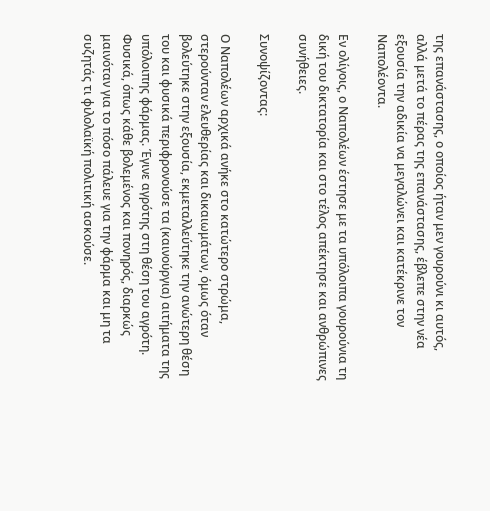της επανάστασης, ο οποίος ήταν μεν γουρούνι κι αυτός, αλλά μετά το πέρας της επανάστασης, έβλεπε στην νέα εξουσία την αδικία να μεγαλώνει και κατέκρινε τον Ναπολέοντα.

Εν ολίγοις, ο Ναπολέων έστησε με τα υπόλοιπα γουρούνια τη δική του δικτατορία και στο τέλος απέκτησε και ανθρώπινες συνήθειες.

Συνοψίζοντας:

Ο Ναπολέων αρχικά ανήκε στο κατώτερο στρώμα, στερούνταν ελευθερίας και δικαιωμάτων, όμως όταν βολεύτηκε στην εξουσία, εκμεταλλεύτηκε την ανώτερη θέση του και φυσικά περιφρονούσε τα (καινούργια) αιτήματα της υπόλοιπης φάρμας. Έγινε αγρότης στη θέση του αγρότη. Φυσικά, όπως κάθε βολεμένος και πονηρός, διαρκώς μαινόταν για το πόσο πάλευε για την φάρμα και μη τα συζητάς τι φιλολαϊκή πολιτική ασκούσε.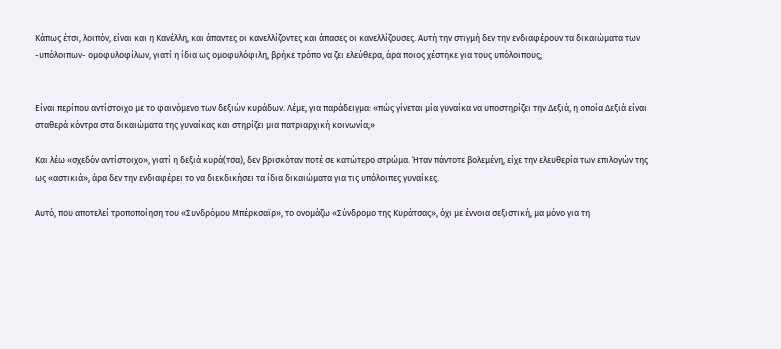Κάπως έτσι, λοιπόν, είναι και η Κανέλλη, και άπαντες οι κανελλίζοντες και άπασες οι κανελλίζουσες. Αυτή την στιγμή δεν την ενδιαφέρουν τα δικαιώματα των -υπόλοιπων- ομοφυλοφίλων, γιατί η ίδια ως ομοφυλόφιλη, βρήκε τρόπο να ζει ελεύθερα, άρα ποιος χέστηκε για τους υπόλοιπους;


Είναι περίπου αντίστοιχο με το φαινόμενο των δεξιών κυράδων. Λέμε, για παράδειγμα: «πώς γίνεται μία γυναίκα να υποστηρίζει την Δεξιά, η οποία Δεξιά είναι σταθερά κόντρα στα δικαιώματα της γυναίκας και στηρίζει μια πατριαρχική κοινωνία;»

Και λέω «σχεδόν αντίστοιχο», γιατί η δεξιά κυρά(τσα), δεν βρισκόταν ποτέ σε κατώτερο στρώμα. Ήταν πάντοτε βολεμένη, είχε την ελευθερία των επιλογών της ως «αστικιά», άρα δεν την ενδιαφέρει το να διεκδικήσει τα ίδια δικαιώματα για τις υπόλοιπες γυναίκες.

Αυτό, που αποτελεί τροποποίηση του «Συνδρόμου Μπέρκσαϊρ», το ονομάζω «Σύνδρομο της Κυράτσας», όχι με έννοια σεξιστική, μα μόνο για τη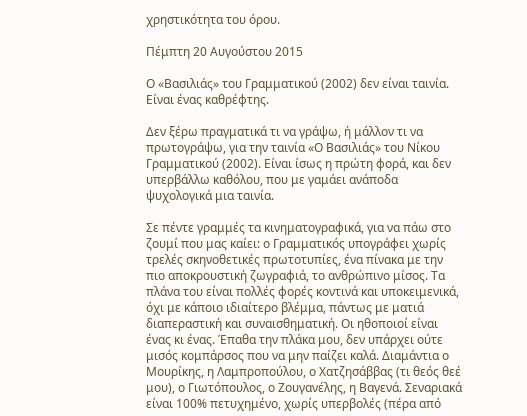χρηστικότητα του όρου.

Πέμπτη 20 Αυγούστου 2015

Ο «Βασιλιάς» του Γραμματικού (2002) δεν είναι ταινία. Είναι ένας καθρέφτης.

Δεν ξέρω πραγματικά τι να γράψω, ή μάλλον τι να πρωτογράψω, για την ταινία «Ο Βασιλιάς» του Νίκου Γραμματικού (2002). Είναι ίσως η πρώτη φορά, και δεν υπερβάλλω καθόλου, που με γαμάει ανάποδα ψυχολογικά μια ταινία.

Σε πέντε γραμμές τα κινηματογραφικά, για να πάω στο ζουμί που μας καίει: ο Γραμματικός υπογράφει χωρίς τρελές σκηνοθετικές πρωτοτυπίες, ένα πίνακα με την πιο αποκρουστική ζωγραφιά, το ανθρώπινο μίσος. Τα πλάνα του είναι πολλές φορές κοντινά και υποκειμενικά, όχι με κάποιο ιδιαίτερο βλέμμα, πάντως με ματιά διαπεραστική και συναισθηματική. Οι ηθοποιοί είναι ένας κι ένας. Έπαθα την πλάκα μου, δεν υπάρχει ούτε μισός κομπάρσος που να μην παίζει καλά. Διαμάντια ο Μουρίκης, η Λαμπροπούλου, ο Χατζησάββας (τι θεός θεέ μου), ο Γιωτόπουλος, ο Ζουγανέλης, η Βαγενά. Σεναριακά είναι 100% πετυχημένο, χωρίς υπερβολές (πέρα από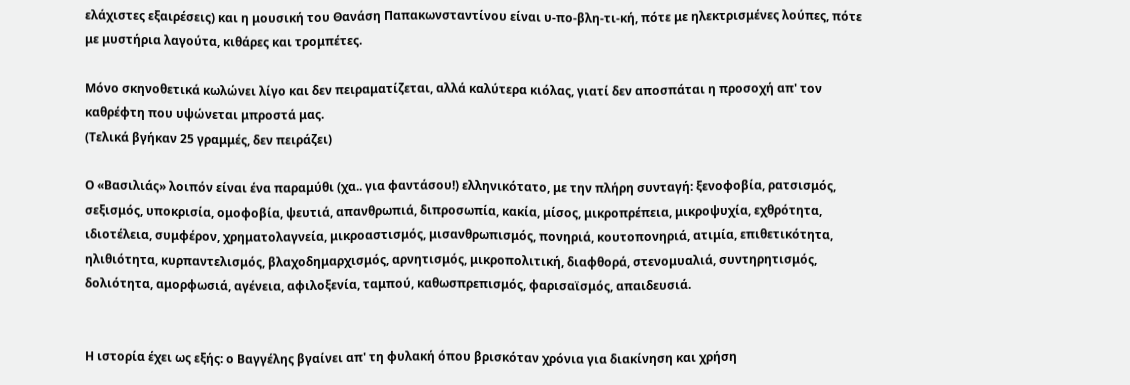ελάχιστες εξαιρέσεις) και η μουσική του Θανάση Παπακωνσταντίνου είναι υ-πο-βλη-τι-κή, πότε με ηλεκτρισμένες λούπες, πότε με μυστήρια λαγούτα, κιθάρες και τρομπέτες.

Μόνο σκηνοθετικά κωλώνει λίγο και δεν πειραματίζεται, αλλά καλύτερα κιόλας, γιατί δεν αποσπάται η προσοχή απ' τον καθρέφτη που υψώνεται μπροστά μας.
(Τελικά βγήκαν 25 γραμμές, δεν πειράζει)

Ο «Βασιλιάς» λοιπόν είναι ένα παραμύθι (χα.. για φαντάσου!) ελληνικότατο, με την πλήρη συνταγή: ξενοφοβία, ρατσισμός, σεξισμός, υποκρισία, ομοφοβία, ψευτιά, απανθρωπιά, διπροσωπία, κακία, μίσος, μικροπρέπεια, μικροψυχία, εχθρότητα, ιδιοτέλεια, συμφέρον, χρηματολαγνεία, μικροαστισμός, μισανθρωπισμός, πονηριά, κουτοπονηριά, ατιμία, επιθετικότητα, ηλιθιότητα, κυρπαντελισμός, βλαχοδημαρχισμός, αρνητισμός, μικροπολιτική, διαφθορά, στενομυαλιά, συντηρητισμός, δολιότητα, αμορφωσιά, αγένεια, αφιλοξενία, ταμπού, καθωσπρεπισμός, φαρισαϊσμός, απαιδευσιά.


Η ιστορία έχει ως εξής: ο Βαγγέλης βγαίνει απ' τη φυλακή όπου βρισκόταν χρόνια για διακίνηση και χρήση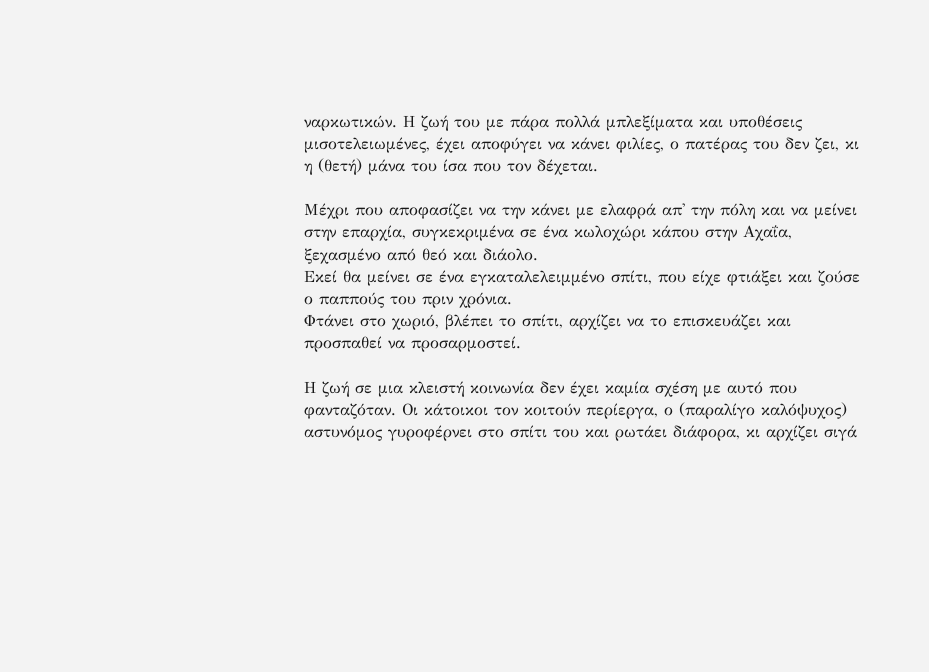ναρκωτικών. Η ζωή του με πάρα πολλά μπλεξίματα και υποθέσεις μισοτελειωμένες, έχει αποφύγει να κάνει φιλίες, ο πατέρας του δεν ζει, κι η (θετή) μάνα του ίσα που τον δέχεται.

Μέχρι που αποφασίζει να την κάνει με ελαφρά απ' την πόλη και να μείνει στην επαρχία, συγκεκριμένα σε ένα κωλοχώρι κάπου στην Αχαΐα, ξεχασμένο από θεό και διάολο.
Εκεί θα μείνει σε ένα εγκαταλελειμμένο σπίτι, που είχε φτιάξει και ζούσε ο παππούς του πριν χρόνια.
Φτάνει στο χωριό, βλέπει το σπίτι, αρχίζει να το επισκευάζει και προσπαθεί να προσαρμοστεί.

Η ζωή σε μια κλειστή κοινωνία δεν έχει καμία σχέση με αυτό που φανταζόταν. Οι κάτοικοι τον κοιτούν περίεργα, ο (παραλίγο καλόψυχος) αστυνόμος γυροφέρνει στο σπίτι του και ρωτάει διάφορα, κι αρχίζει σιγά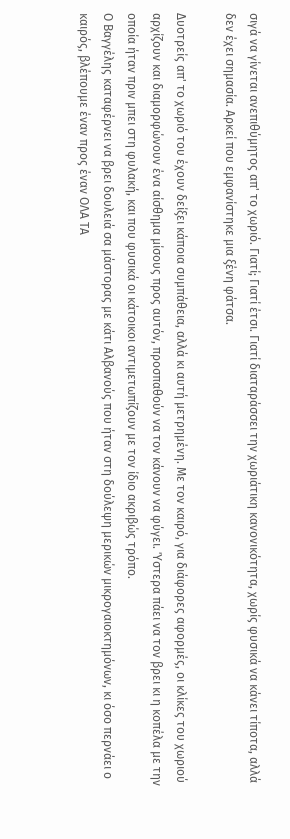σιγά να γίνεται ανεπιθύμητος απ' το χωριό. Γιατί; Γιατί έτσι. Γιατί διαταράσσει την χωριάτικη κανονικότητα, χωρίς φυσικά να κάνει τίποτα, αλλά δεν έχει σημασία. Αρκεί που εμφανίστηκε μια ξένη φάτσα.

Δυοτρείς απ' το χωριό του έχουν δείξει κάποια συμπάθεια, αλλά κι αυτή μετρημένη. Με τον καιρό, για διάφορες αφορμές, οι κλίκες του χωριού αρχίζουν και διαμορφώνουν ένα αίσθημα μίσους προς αυτόν, προσπαθούν να τον κάνουν να φύγει. Ύστερα πάει να τον βρει κι η κοπέλα με την οποία ήταν πριν μπει στη φυλακή, και που φυσικά οι κάτοικοι αντιμετωπίζουν με τον ίδιο ακριβώς τρόπο.
Ο Βαγγέλης καταφέρνει να βρει δουλειά σα μάστορας με κάτι Αλβανούς που ήταν στη δούλεψη μερικών μικρογαιοκτημόνων, κι όσο περνάει ο καιρός, βλέπουμε έναν προς έναν ΟΛΑ ΤΑ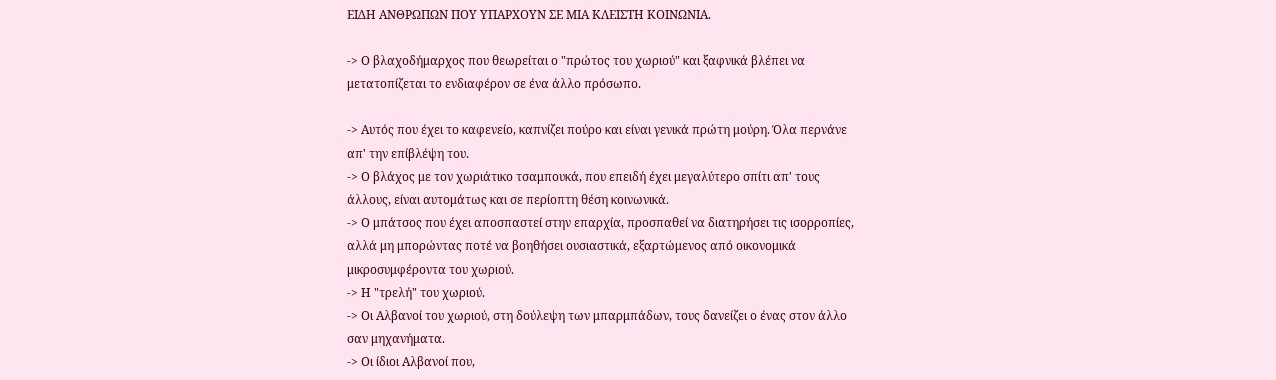ΕΙΔΗ ΑΝΘΡΩΠΩΝ ΠΟΥ ΥΠΑΡΧΟΥΝ ΣΕ ΜΙΑ ΚΛΕΙΣΤΗ ΚΟΙΝΩΝΙΑ.

-> Ο βλαχοδήμαρχος που θεωρείται ο "πρώτος του χωριού" και ξαφνικά βλέπει να μετατοπίζεται το ενδιαφέρον σε ένα άλλο πρόσωπο.

-> Αυτός που έχει το καφενείο, καπνίζει πούρο και είναι γενικά πρώτη μούρη. Όλα περνάνε απ' την επίβλέψη του.
-> Ο βλάχος με τον χωριάτικο τσαμπουκά, που επειδή έχει μεγαλύτερο σπίτι απ' τους άλλους, είναι αυτομάτως και σε περίοπτη θέση κοινωνικά.
-> Ο μπάτσος που έχει αποσπαστεί στην επαρχία, προσπαθεί να διατηρήσει τις ισορροπίες, αλλά μη μπορώντας ποτέ να βοηθήσει ουσιαστικά, εξαρτώμενος από οικονομικά μικροσυμφέροντα του χωριού.
-> Η "τρελή" του χωριού.
-> Οι Αλβανοί του χωριού, στη δούλεψη των μπαρμπάδων, τους δανείζει ο ένας στον άλλο σαν μηχανήματα.
-> Οι ίδιοι Αλβανοί που,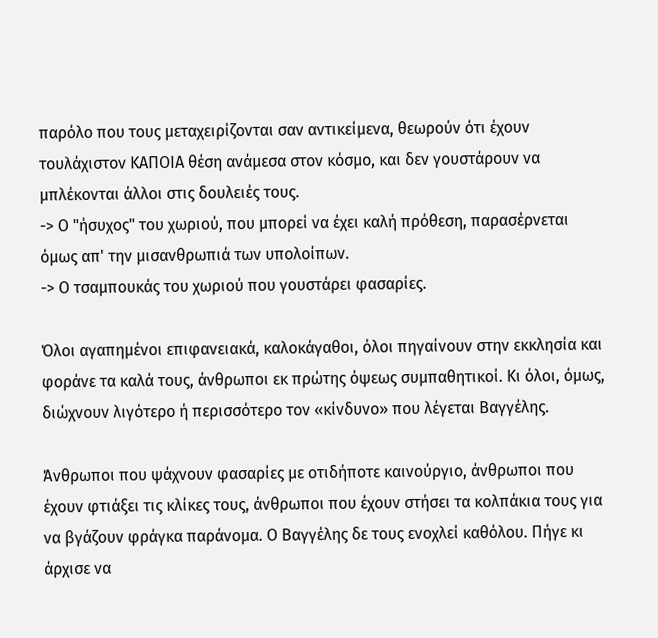παρόλο που τους μεταχειρίζονται σαν αντικείμενα, θεωρούν ότι έχουν τουλάχιστον ΚΑΠΟΙΑ θέση ανάμεσα στον κόσμο, και δεν γουστάρουν να μπλέκονται άλλοι στις δουλειές τους.
-> Ο "ήσυχος" του χωριού, που μπορεί να έχει καλή πρόθεση, παρασέρνεται όμως απ' την μισανθρωπιά των υπολοίπων.
-> Ο τσαμπουκάς του χωριού που γουστάρει φασαρίες.

Όλοι αγαπημένοι επιφανειακά, καλοκάγαθοι, όλοι πηγαίνουν στην εκκλησία και φοράνε τα καλά τους, άνθρωποι εκ πρώτης όψεως συμπαθητικοί. Κι όλοι, όμως, διώχνουν λιγότερο ή περισσότερο τον «κίνδυνο» που λέγεται Βαγγέλης.

Άνθρωποι που ψάχνουν φασαρίες με οτιδήποτε καινούργιο, άνθρωποι που έχουν φτιάξει τις κλίκες τους, άνθρωποι που έχουν στήσει τα κολπάκια τους για να βγάζουν φράγκα παράνομα. Ο Βαγγέλης δε τους ενοχλεί καθόλου. Πήγε κι άρχισε να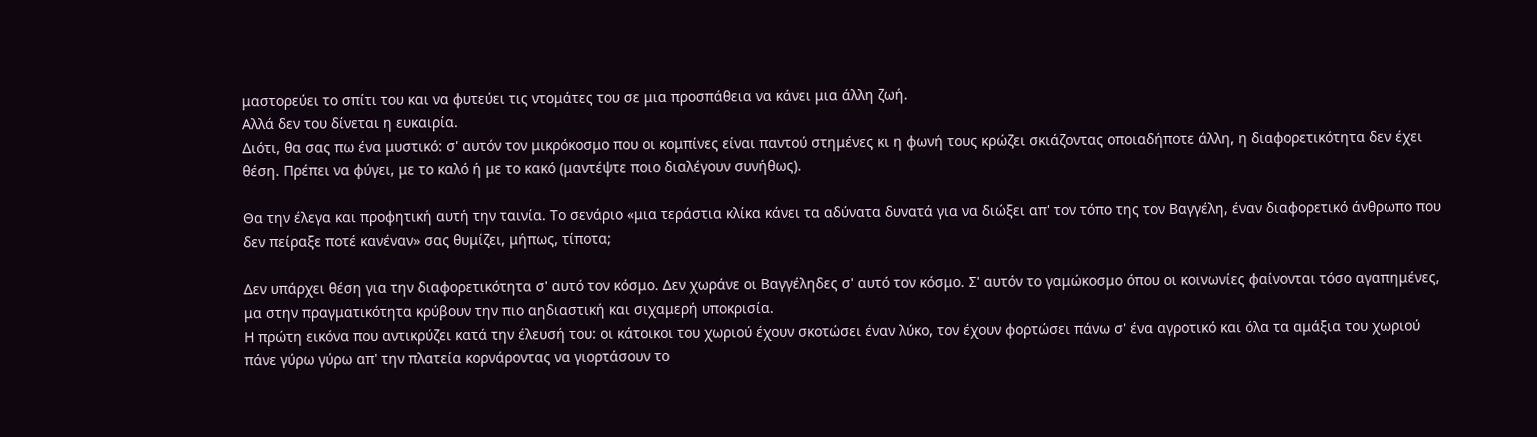μαστορεύει το σπίτι του και να φυτεύει τις ντομάτες του σε μια προσπάθεια να κάνει μια άλλη ζωή.
Αλλά δεν του δίνεται η ευκαιρία.
Διότι, θα σας πω ένα μυστικό: σ' αυτόν τον μικρόκοσμο που οι κομπίνες είναι παντού στημένες κι η φωνή τους κρώζει σκιάζοντας οποιαδήποτε άλλη, η διαφορετικότητα δεν έχει θέση. Πρέπει να φύγει, με το καλό ή με το κακό (μαντέψτε ποιο διαλέγουν συνήθως).

Θα την έλεγα και προφητική αυτή την ταινία. Το σενάριο «μια τεράστια κλίκα κάνει τα αδύνατα δυνατά για να διώξει απ' τον τόπο της τον Βαγγέλη, έναν διαφορετικό άνθρωπο που δεν πείραξε ποτέ κανέναν» σας θυμίζει, μήπως, τίποτα;

Δεν υπάρχει θέση για την διαφορετικότητα σ' αυτό τον κόσμο. Δεν χωράνε οι Βαγγέληδες σ' αυτό τον κόσμο. Σ' αυτόν το γαμώκοσμο όπου οι κοινωνίες φαίνονται τόσο αγαπημένες, μα στην πραγματικότητα κρύβουν την πιο αηδιαστική και σιχαμερή υποκρισία.
Η πρώτη εικόνα που αντικρύζει κατά την έλευσή του: οι κάτοικοι του χωριού έχουν σκοτώσει έναν λύκο, τον έχουν φορτώσει πάνω σ' ένα αγροτικό και όλα τα αμάξια του χωριού πάνε γύρω γύρω απ' την πλατεία κορνάροντας να γιορτάσουν το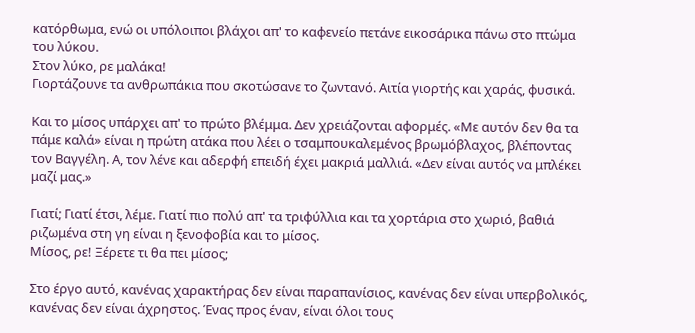κατόρθωμα, ενώ οι υπόλοιποι βλάχοι απ' το καφενείο πετάνε εικοσάρικα πάνω στο πτώμα του λύκου.
Στον λύκο, ρε μαλάκα!
Γιορτάζουνε τα ανθρωπάκια που σκοτώσανε το ζωντανό. Αιτία γιορτής και χαράς, φυσικά.

Και το μίσος υπάρχει απ' το πρώτο βλέμμα. Δεν χρειάζονται αφορμές. «Με αυτόν δεν θα τα πάμε καλά» είναι η πρώτη ατάκα που λέει ο τσαμπουκαλεμένος βρωμόβλαχος, βλέποντας τον Βαγγέλη. Α, τον λένε και αδερφή επειδή έχει μακριά μαλλιά. «Δεν είναι αυτός να μπλέκει μαζί μας.»

Γιατί; Γιατί έτσι, λέμε. Γιατί πιο πολύ απ' τα τριφύλλια και τα χορτάρια στο χωριό, βαθιά ριζωμένα στη γη είναι η ξενοφοβία και το μίσος.
Μίσος, ρε! Ξέρετε τι θα πει μίσος;

Στο έργο αυτό, κανένας χαρακτήρας δεν είναι παραπανίσιος, κανένας δεν είναι υπερβολικός, κανένας δεν είναι άχρηστος. Ένας προς έναν, είναι όλοι τους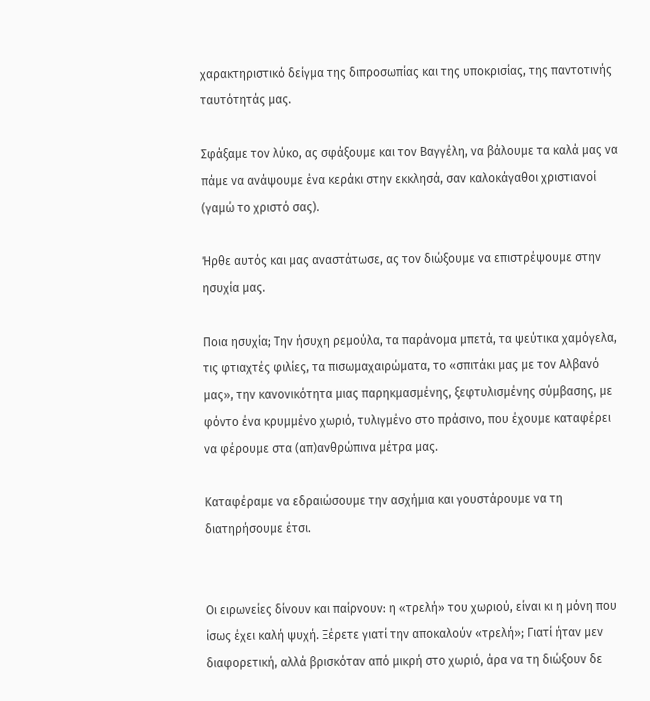χαρακτηριστικό δείγμα της διπροσωπίας και της υποκρισίας, της παντοτινής ταυτότητάς μας.

Σφάξαμε τον λύκο, ας σφάξουμε και τον Βαγγέλη, να βάλουμε τα καλά μας να πάμε να ανάψουμε ένα κεράκι στην εκκλησά, σαν καλοκάγαθοι χριστιανοί (γαμώ το χριστό σας).

Ήρθε αυτός και μας αναστάτωσε, ας τον διώξουμε να επιστρέψουμε στην ησυχία μας.

Ποια ησυχία; Την ήσυχη ρεμούλα, τα παράνομα μπετά, τα ψεύτικα χαμόγελα, τις φτιαχτές φιλίες, τα πισωμαχαιρώματα, το «σπιτάκι μας με τον Αλβανό μας», την κανονικότητα μιας παρηκμασμένης, ξεφτυλισμένης σύμβασης, με φόντο ένα κρυμμένο χωριό, τυλιγμένο στο πράσινο, που έχουμε καταφέρει να φέρουμε στα (απ)ανθρώπινα μέτρα μας.

Καταφέραμε να εδραιώσουμε την ασχήμια και γουστάρουμε να τη διατηρήσουμε έτσι.


Οι ειρωνείες δίνουν και παίρνουν: η «τρελή» του χωριού, είναι κι η μόνη που ίσως έχει καλή ψυχή. Ξέρετε γιατί την αποκαλούν «τρελή»; Γιατί ήταν μεν διαφορετική, αλλά βρισκόταν από μικρή στο χωριό, άρα να τη διώξουν δε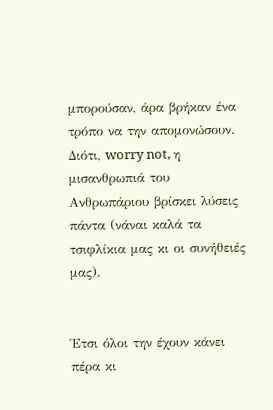μπορούσαν, άρα βρήκαν ένα τρόπο να την απομονώσουν. Διότι, worry not, η μισανθρωπιά του Ανθρωπάριου βρίσκει λύσεις πάντα (νάναι καλά τα τσιφλίκια μας κι οι συνήθειές μας).


Έτσι όλοι την έχουν κάνει πέρα κι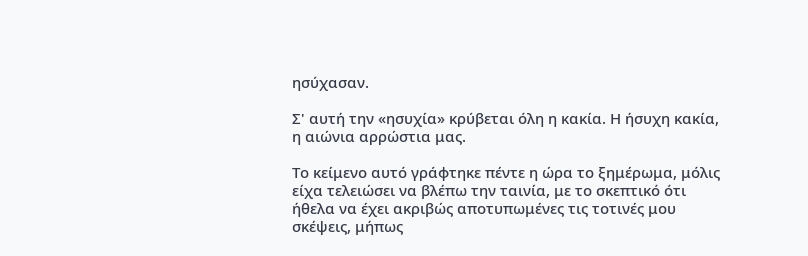ησύχασαν.

Σ' αυτή την «ησυχία» κρύβεται όλη η κακία. Η ήσυχη κακία, η αιώνια αρρώστια μας.

Το κείμενο αυτό γράφτηκε πέντε η ώρα το ξημέρωμα, μόλις είχα τελειώσει να βλέπω την ταινία, με το σκεπτικό ότι ήθελα να έχει ακριβώς αποτυπωμένες τις τοτινές μου σκέψεις, μήπως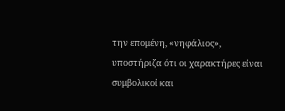την επομένη, «νηφάλιος», υποστήριζα ότι οι χαρακτήρες είναι συμβολικοί και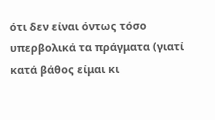ότι δεν είναι όντως τόσο υπερβολικά τα πράγματα (γιατί κατά βάθος είμαι κι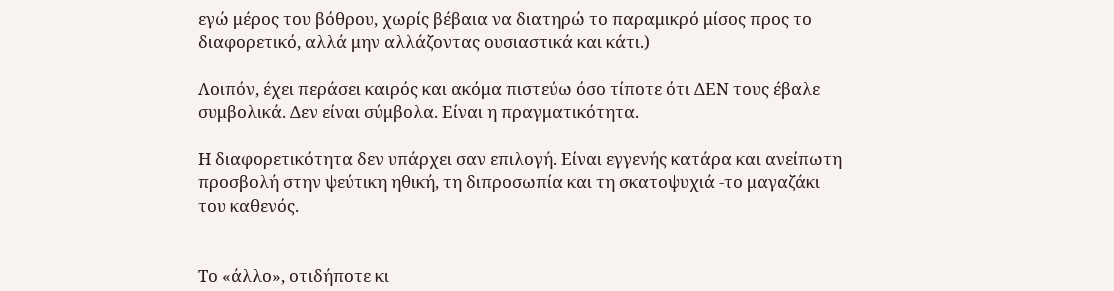εγώ μέρος του βόθρου, χωρίς βέβαια να διατηρώ το παραμικρό μίσος προς το διαφορετικό, αλλά μην αλλάζοντας ουσιαστικά και κάτι.)

Λοιπόν, έχει περάσει καιρός και ακόμα πιστεύω όσο τίποτε ότι ΔΕΝ τους έβαλε συμβολικά. Δεν είναι σύμβολα. Είναι η πραγματικότητα.

Η διαφορετικότητα δεν υπάρχει σαν επιλογή. Είναι εγγενής κατάρα και ανείπωτη προσβολή στην ψεύτικη ηθική, τη διπροσωπία και τη σκατοψυχιά -το μαγαζάκι του καθενός.


Το «άλλο», οτιδήποτε κι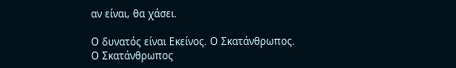αν είναι, θα χάσει.

Ο δυνατός είναι Εκείνος. Ο Σκατάνθρωπος.
Ο Σκατάνθρωπος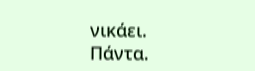νικάει.
Πάντα.